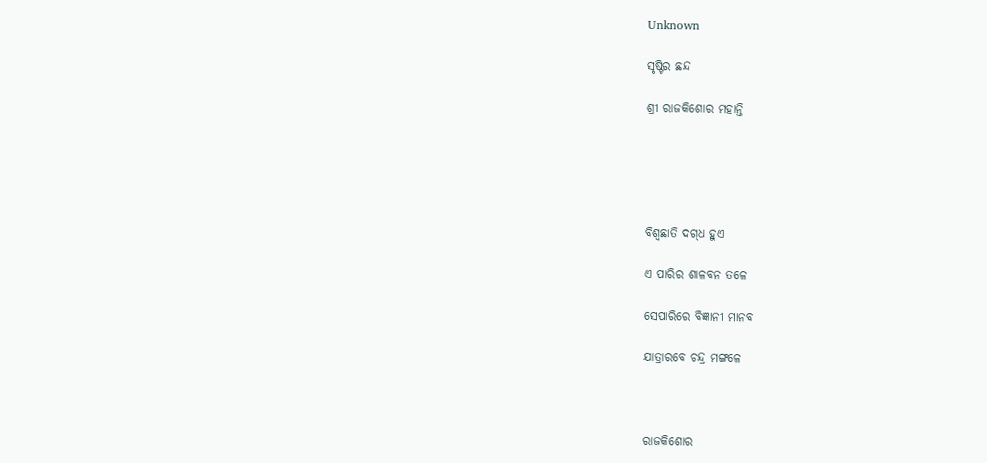Unknown

ସୃଷ୍ଟିର ଛନ୍ଦ

ଶ୍ରୀ ରାଜକିଶୋର ମହାନ୍ତି





ବିଶ୍ୱଛାତି ଦଗ୍‌ଧ ହୁଏ

ଏ ପାରିର ଶାଳବନ ତଳେ

ସେପାରିରେ ବିଜ୍ଞାନୀ ମାନବ

ଯାତ୍ରାରବେ ଚନ୍ଦ୍ର ମଙ୍ଗଳେ



ରାଜକିଶୋର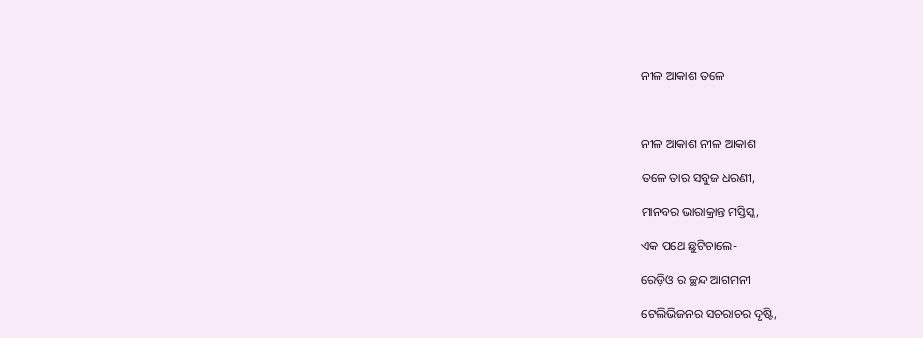ନୀଳ ଆକାଶ ତଳେ



ନୀଳ ଆକାଶ ନୀଳ ଆକାଶ

ତଳେ ତାର ସବୁଜ ଧରଣୀ,

ମାନବର ଭାରାକ୍ରାନ୍ତ ମସ୍ତିସ୍କ,

ଏକ ପଥେ ଛୁଟିଚାଲେ-

ରେଡ଼ିଓ ର ଚ୍ଛନ୍ଦ ଆଗମନୀ

ଟେଲିଭିଜନର ସଚରାଚର ଦୃଷ୍ଟି,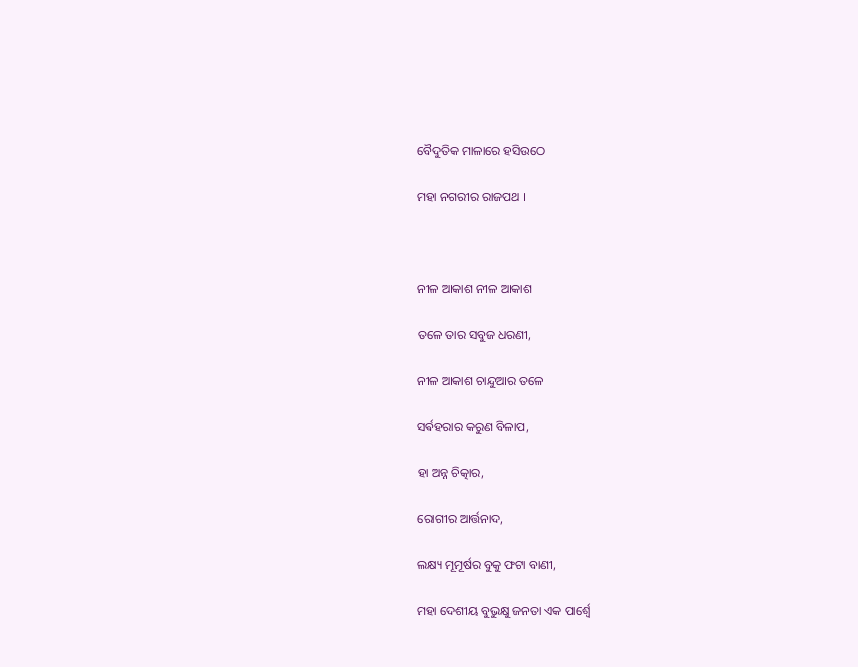ବୈଦୁତିକ ମାଳାରେ ହସିଉଠେ

ମହା ନଗରୀର ରାଜପଥ ।



ନୀଳ ଆକାଶ ନୀଳ ଆକାଶ

ତଳେ ତାର ସବୁଜ ଧରଣୀ,

ନୀଳ ଆକାଶ ଚାନ୍ଦୁଆର ତଳେ

ସର୍ଵହରାର କରୁଣ ବିଳାପ,

ହା ଅନ୍ନ ଚିତ୍କାର,

ରୋଗୀର ଆର୍ତ୍ତନାଦ,

ଲକ୍ଷ୍ୟ ମୂମୂର୍ଷର ବୁକୁ ଫଟା ବାଣୀ,

ମହା ଦେଶୀୟ ବୁଭୁକ୍ଷୁ ଜନତା ଏକ ପାର୍ଶ୍ୱେ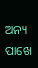ଅନ୍ୟ ପାଖେ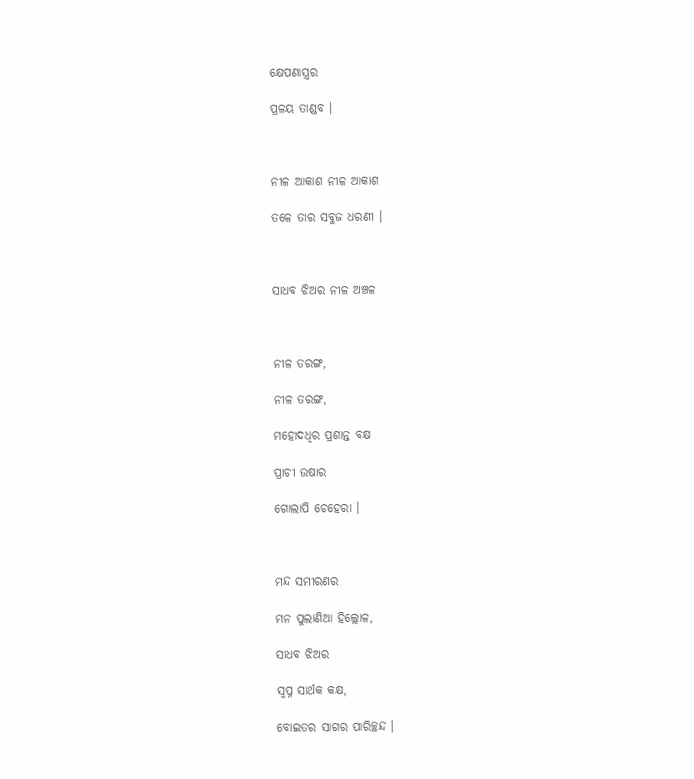କ୍ଷେପଣାସ୍ତ୍ରର

ପ୍ରଳୟ ତାଣ୍ଡବ ।



ନୀଳ ଆକାଶ ନୀଳ ଆକାଶ

ତଳେ ତାର ସବୁଜ ଧରଣୀ ।



ସାଧବ ଝିଅର ନୀଳ ଅଞ୍ଚଳ



ନୀଳ ତରଙ୍ଗ,

ନୀଳ ତରଙ୍ଗ,

ମହୋଦଧିର ପ୍ରଶାନ୍ତ ବକ୍ଷ

ପ୍ରାଚୀ ଉଷାର

ଗୋଲାପି ଚେହେରା ।



ମନ୍ଦ ସମୀରଣର

ମନ ପୁଲାଣିଆ ହିଲ୍ଲୋଳ,

ସାଧବ ଝିଅର

ସ୍ୱପ୍ନ ସାର୍ଥକ କକ୍ଷ,

ବୋଇତର ସାଗର ପାରିଚ୍ଛନ୍ଦ ।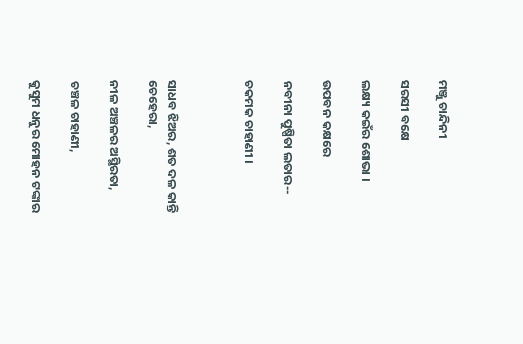ମଞ୍ଜୁ ଚାନ୍ଦିନୀ

ସରସୀ ବକ୍ଷେ

ଲକ୍ଷ୍ୟ କଇଁର ଶୋଭା ।

ଉପବନ କକ୍ଷରେ

ନବୀନା ପୁଷ୍ପିତା ଲତାର--

ଚକମକ ଚାହାଣୀ ।



ସାଧବ ଝିଅର, ଶତ ଦଳ କାନ୍ତି ଚେହେରା,

ନୀଳ ଅଞ୍ଚଳର ଅସ୍ଥିରତା,

ଚଞ୍ଚଳ ଚାହାଣୀ,

କୁସୁମ ଧନୁର ମୋହନ ଟଙ୍କାର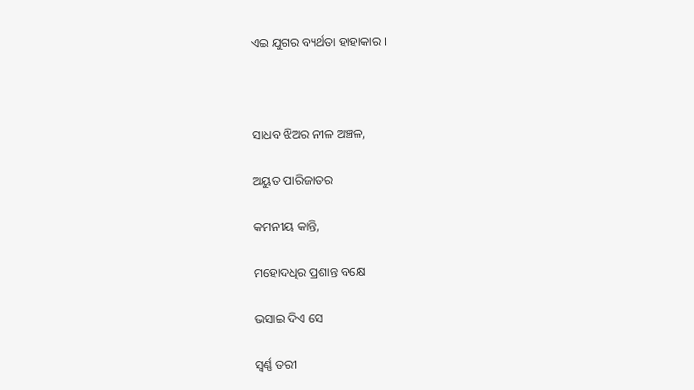ଏଇ ଯୁଗର ବ୍ୟର୍ଥତା ହାହାକାର ।



ସାଧବ ଝିଅର ନୀଳ ଅଞ୍ଚଳ,

ଅୟୁତ ପାରିଜାତର

କମନୀୟ କାନ୍ତି,

ମହୋଦଧିର ପ୍ରଶାନ୍ତ ବକ୍ଷେ

ଭସାଇ ଦିଏ ସେ

ସ୍ୱର୍ଣ୍ଣ ତରୀ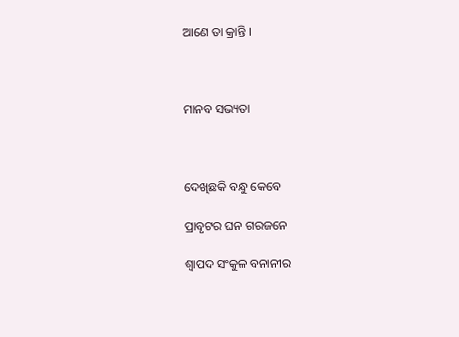ଆଣେ ତା କ୍ରାନ୍ତି ।



ମାନବ ସଭ୍ୟତା



ଦେଖିଛକି ବନ୍ଧୁ କେବେ

ପ୍ରାବୃଟର ଘନ ଗରଜନେ

ଶ୍ଵାପଦ ସଂକୁଳ ବନାନୀର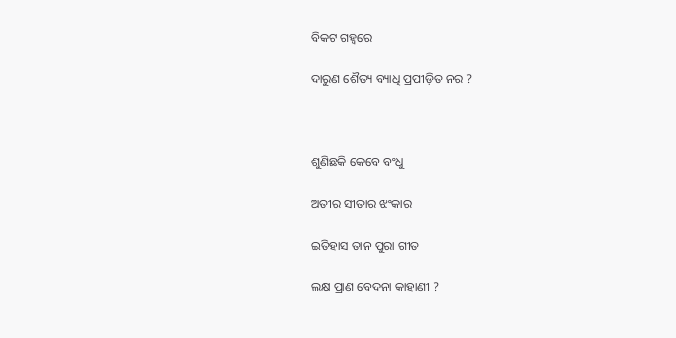ବିକଟ ଗହ୍ୱରେ

ଦାରୁଣ ଶୈତ୍ୟ ବ୍ୟାଧି ପ୍ରପୀଡ଼ିତ ନର ?



ଶୁଣିଛକି କେବେ ବଂଧୁ

ଅତୀର ସୀତାର ଝଂକାର

ଇତିହାସ ତାନ ପୁରା ଗୀତ

ଲକ୍ଷ ପ୍ରାଣ ବେଦନା କାହାଣୀ ?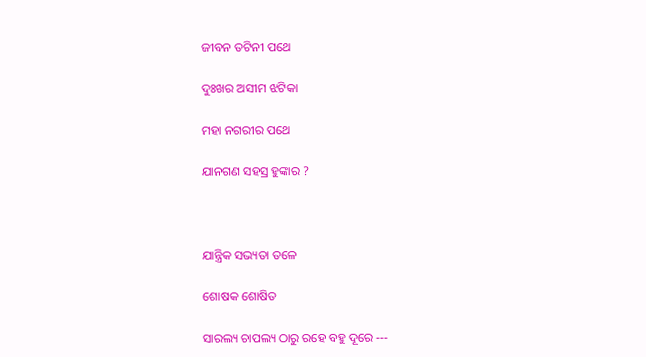ଜୀବନ ତଟିନୀ ପଥେ

ଦୁଃଖର ଅସୀମ ଝଟିକା

ମହା ନଗରୀର ପଥେ

ଯାନଗଣ ସହସ୍ର ହୁଙ୍କାର ?



ଯାନ୍ତ୍ରିକ ସଭ୍ୟତା ତଳେ

ଶୋଷକ ଶୋଷିତ

ସାରଲ୍ୟ ଚାପଲ୍ୟ ଠାରୁ ରହେ ବହୁ ଦୂରେ ---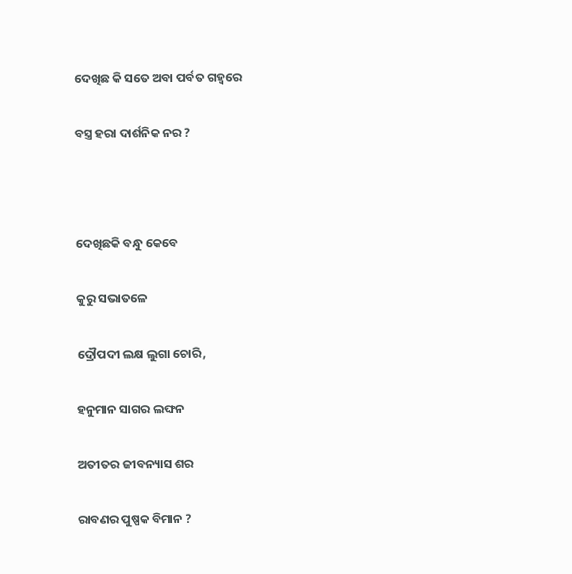ଦେଖିଛ କି ସତେ ଅବା ପର୍ବତ ଗହ୍ୱରେ

ବସ୍ତ୍ର ହରା ଦାର୍ଶନିକ ନର ?



ଦେଖିଛକି ବନ୍ଧୁ କେବେ

କୁରୁ ସଭାତଳେ

ଦ୍ରୌପଦୀ ଲକ୍ଷ ଲୁଗା ଚୋରି,

ହନୁମାନ ସାଗର ଲଙ୍ଘନ

ଅତୀତର ଜୀବନ୍ୟାସ ଶର

ରାବଣର ପୁଷ୍ପକ ବିମାନ ?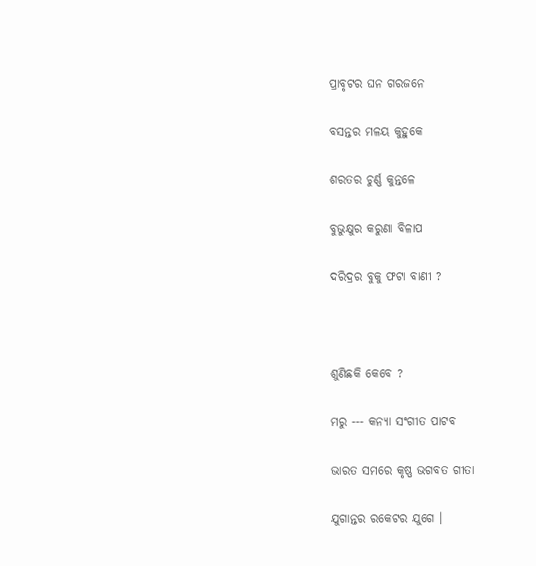ପ୍ରାବୃଟର ଘନ ଗରଜନେ

ବସନ୍ତର ମଳୟ କୁହୁକେ

ଶରତର ଚୁର୍ଣ୍ଣ କୁନ୍ତଳେ

ବୁଭୁକ୍ଷୁର କରୁଣା ବିଳାପ

ଦରିଦ୍ରର ବୁକୁ ଫଟା ବାଣୀ ?



ଶୁଣିଛକି କେବେ ?

ମରୁ --- କନ୍ୟା ସଂଗୀତ ପାଟବ

ଭାରତ ସମରେ କୃଷ୍ଣ ଭଗବତ ଗୀତା

ଯୁଗାନ୍ତର ରକେଟର ଯୁଗେ ।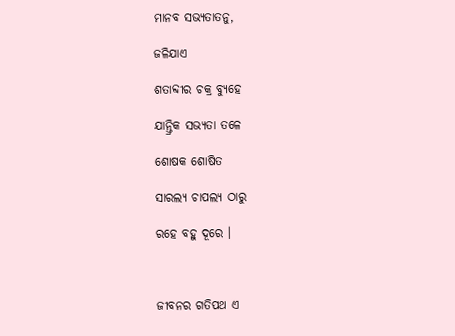ମାନବ ସଭ୍ୟତାତନୁ,

ଜଳିଯାଏ

ଶତାବ୍ଦୀର ଚକ୍ର ବ୍ୟୁହେ

ଯାନ୍ତ୍ରିକ ସଭ୍ୟତା ତଳେ

ଶୋଷକ ଶୋଷିତ

ସାରଲ୍ୟ ଚାପଲ୍ୟ ଠାରୁ

ରହେ ବହୁ ଦୂରେ ।



ଜୀବନର ଗତିପଥ ଏ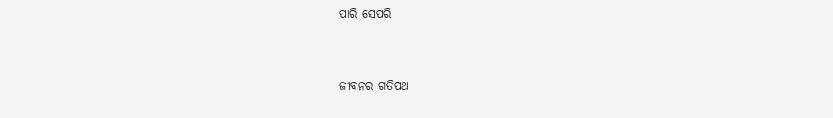ପାରି ସେପରି



ଜୀବନର ଗତିପଥ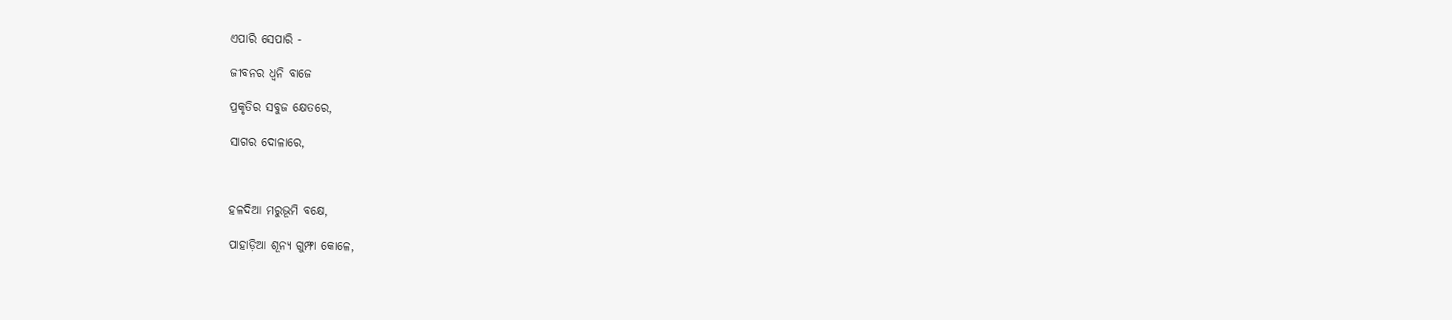ଏପାରି ସେପାରି -

ଜୀବନର ଧ୍ୱନି ବାଜେ

ପ୍ରକୃତିର ସବୁଜ କ୍ଷେତରେ,

ସାଗର ଦୋଳାରେ,



ହଳଦିଆ ମରୁଭୂମି ବକ୍ଷେ,

ପାହାଡ଼ିଆ ଶୂନ୍ୟ ଗୁମ୍ଫା କୋଳେ,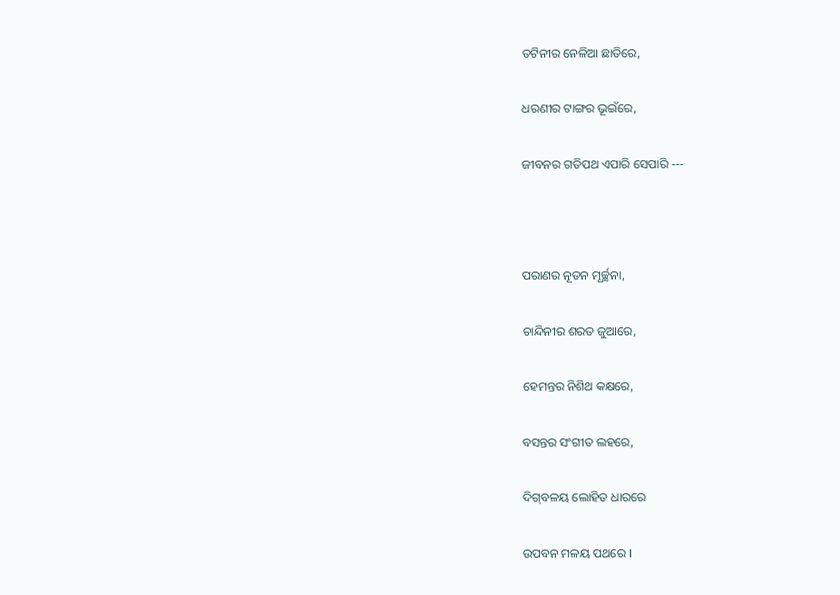ତଟିନୀର ନେଳିଆ ଛାତିରେ,

ଧରଣୀର ଟାଙ୍ଗର ଭୂଇଁରେ,

ଜୀବନର ଗତିପଥ ଏପାରି ସେପାରି ---



ପରାଣର ନୂତନ ମୂର୍ଚ୍ଛନା,

ଚାନ୍ଦିନୀର ଶରତ ଜୁଆରେ,

ହେମନ୍ତର ନିଶିଥ କକ୍ଷରେ,

ବସନ୍ତର ସଂଗୀତ ଲହରେ,

ଦିଗ୍‌ବଳୟ ଲୋହିତ ଧାରରେ

ଉପବନ ମଳୟ ପଥରେ I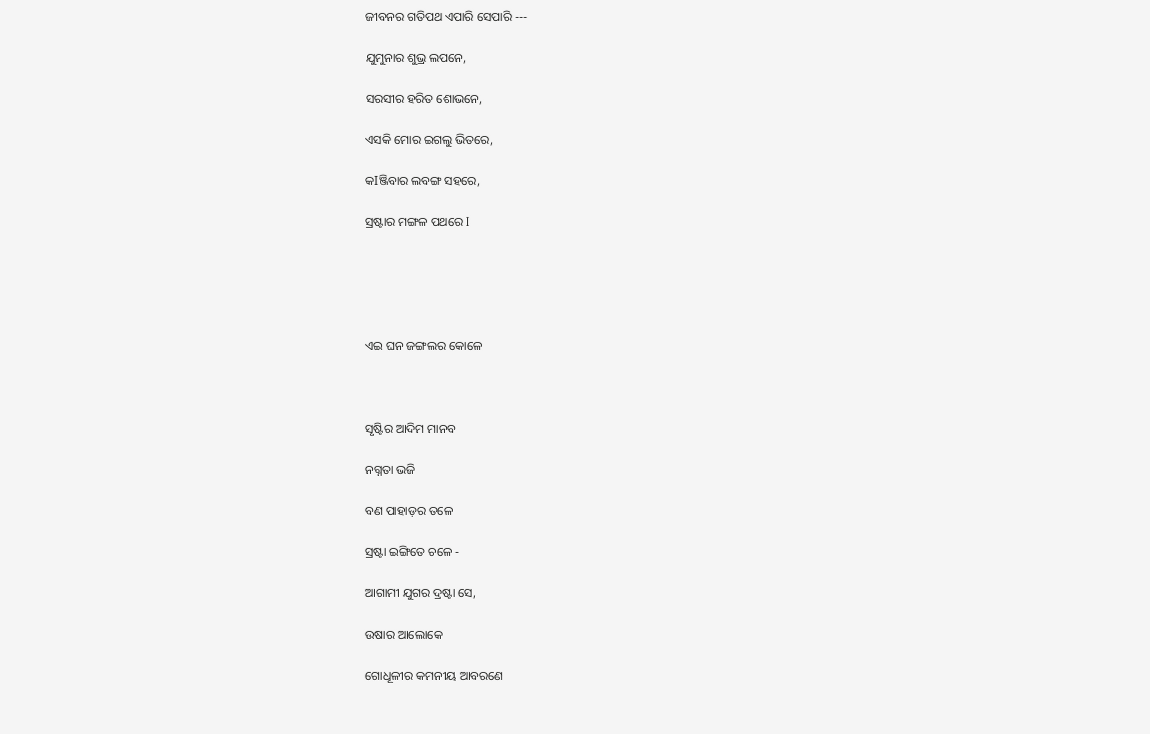ଜୀବନର ଗତିପଥ ଏପାରି ସେପାରି ---

ଯୁମୁନାର ଶୁଭ୍ର ଲପନେ,

ସରସୀର ହରିତ ଶୋଭନେ,

ଏସକି ମୋର ଇଗଲୁ ଭିତରେ,

କIଞ୍ଜିବାର ଲବଙ୍ଗ ସହରେ,

ସ୍ରଷ୍ଟାର ମଙ୍ଗଳ ପଥରେ I





ଏଇ ଘନ ଜଙ୍ଗଲର କୋଳେ



ସୃଷ୍ଟିର ଆଦିମ ମାନବ

ନଗ୍ନତା ଭଜି

ବଣ ପାହାଡ଼ର ତଳେ

ସ୍ରଷ୍ଟା ଇଙ୍ଗିତେ ଚଳେ -

ଆଗାମୀ ଯୁଗର ଦ୍ରଷ୍ଟା ସେ,

ଉଷାର ଆଲୋକେ

ଗୋଧୂଳୀର କମନୀୟ ଆବରଣେ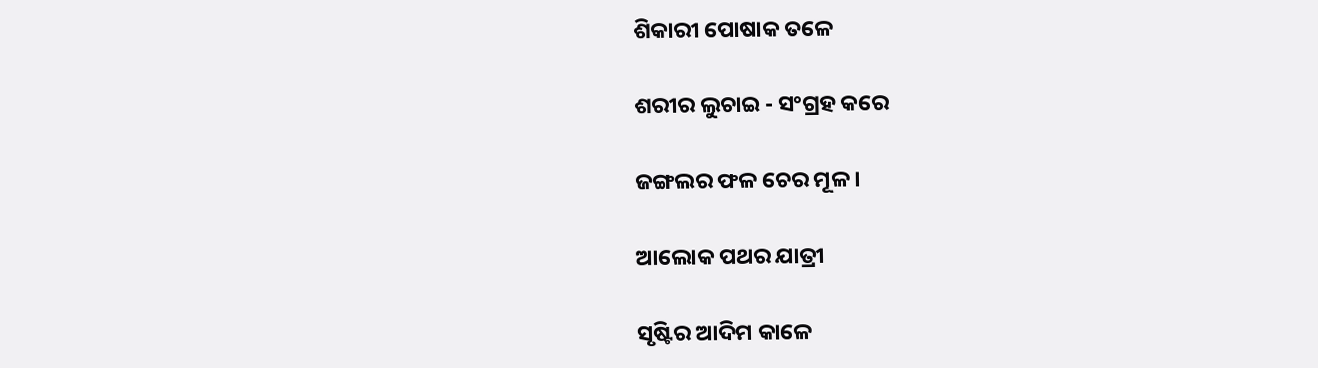ଶିକାରୀ ପୋଷାକ ତଳେ

ଶରୀର ଲୁଚାଇ - ସଂଗ୍ରହ କରେ

ଜଙ୍ଗଲର ଫଳ ଚେର ମୂଳ ।

ଆଲୋକ ପଥର ଯାତ୍ରୀ

ସୃଷ୍ଟିର ଆଦିମ କାଳେ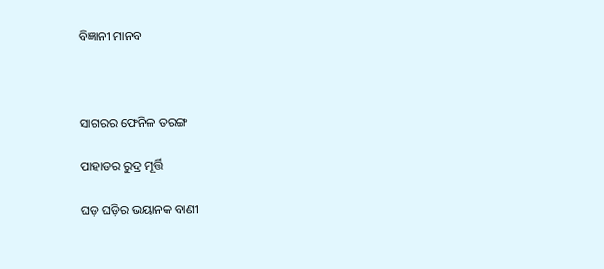ବିଜ୍ଞାନୀ ମାନବ



ସାଗରର ଫେନିଳ ତରଙ୍ଗ

ପାହାଡର ରୁଦ୍ର ମୂର୍ତ୍ତି

ଘଡ଼ ଘଡ଼ିର ଭୟାନକ ବାଣୀ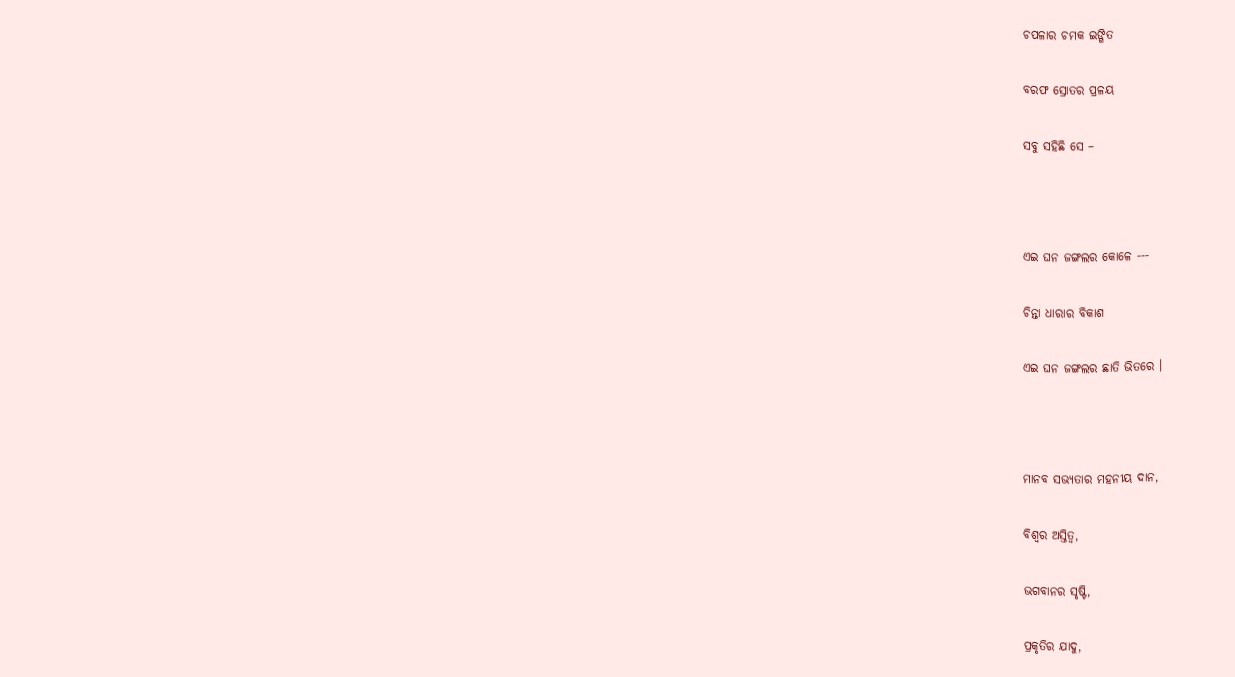ଚପଳାର ଚମକ ଇଙ୍ଗିତ

ବରଫ ସ୍ରୋତର ପ୍ରଳୟ

ସବୁ ସହିଛି ସେ –



ଏଇ ଘନ ଜଙ୍ଗଲର କୋଳେ ---

ଚିନ୍ତା ଧାରାର ବିକାଶ

ଏଇ ଘନ ଜଙ୍ଗଲର ଛାତି ଭିତରେ ।



ମାନବ ସଭ୍ୟତାର ମହନୀୟ ଦାନ,

ବିଶ୍ୱର ଅସ୍ତିତ୍ୱ,

ଭଗବାନର ସୃଷ୍ଟି,

ପ୍ରକୃତିର ଯାଦୁ,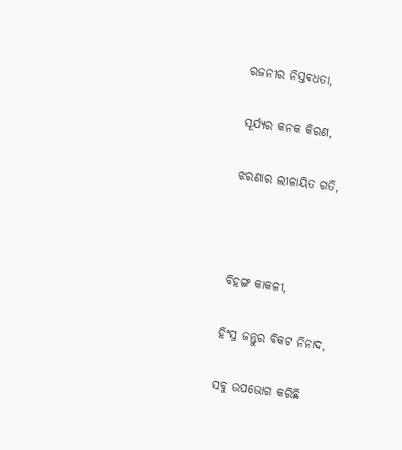ରଜନୀର ନିସ୍ତଵଧତା,

ସୂର୍ଯ୍ୟର କନକ କିରଣ,

ଝରଣାର ଲୀଳାୟିତ ଗତି,



ବିହଙ୍ଗ କାକଳୀ,

ହିଂସ୍ର ଜନ୍ତୁର ବିକଟ ନିନାଦ,

ସବୁ ଉପଭୋଗ କରିଛି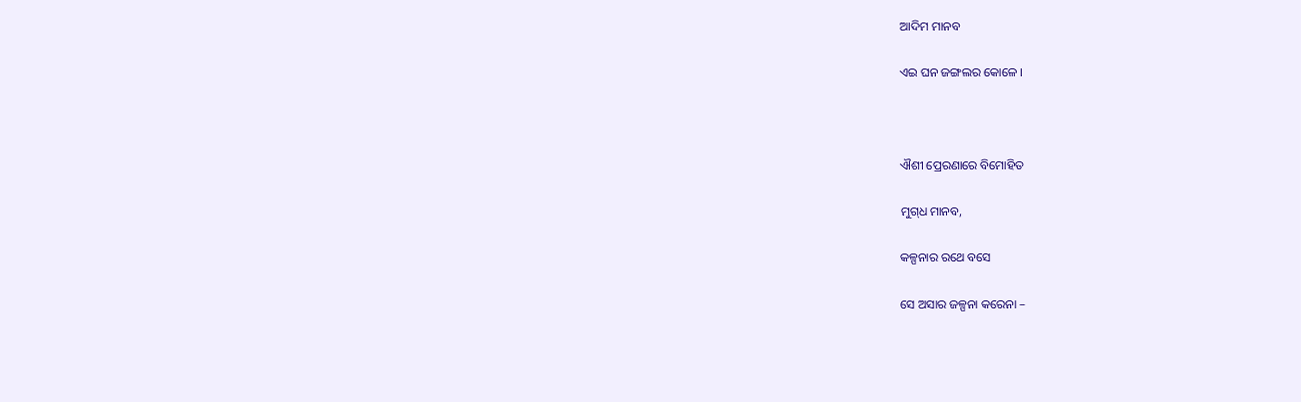ଆଦିମ ମାନବ

ଏଇ ଘନ ଜଙ୍ଗଲର କୋଳେ ।



ଐଶୀ ପ୍ରେରଣାରେ ବିମୋହିତ

ମୁଗ୍‌ଧ ମାନବ,

କଳ୍ପନାର ରଥେ ବସେ

ସେ ଅସାର ଜଳ୍ପନା କରେନା –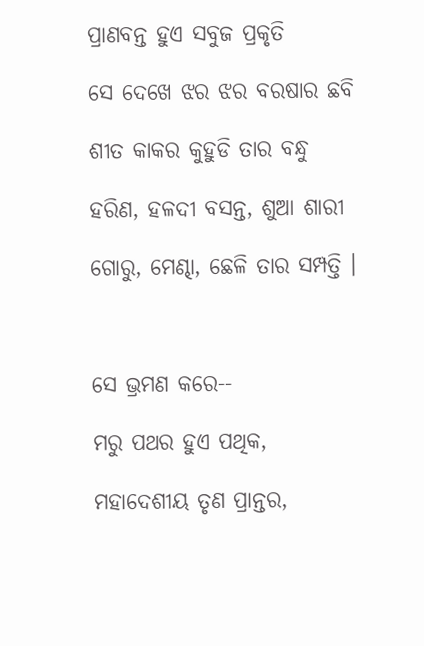ପ୍ରାଣବନ୍ତ ହୁଏ ସବୁଜ ପ୍ରକୃତି

ସେ ଦେଖେ ଝର ଝର ବରଷାର ଛବି

ଶୀତ କାକର କୁହୁଡି ତାର ବନ୍ଧୁ

ହରିଣ, ହଳଦୀ ବସନ୍ତ, ଶୁଆ ଶାରୀ

ଗୋରୁ, ମେଣ୍ଢା, ଛେଳି ତାର ସମ୍ପତ୍ତି ।



ସେ ଭ୍ରମଣ କରେ--

ମରୁ ପଥର ହୁଏ ପଥିକ,

ମହାଦେଶୀୟ ତୃଣ ପ୍ରାନ୍ତର,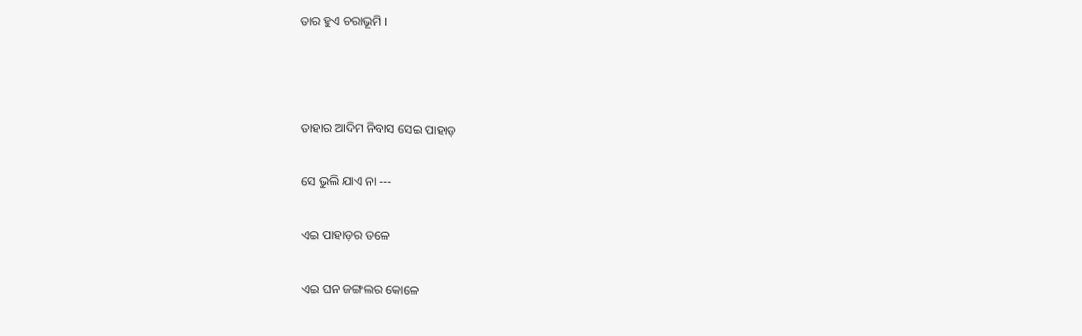ତାର ହୁଏ ଚରାଭୂମି ।



ତାହାର ଆଦିମ ନିବାସ ସେଇ ପାହାଡ଼

ସେ ଭୁଲି ଯାଏ ନା ---

ଏଇ ପାହାଡ଼ର ତଳେ

ଏଇ ଘନ ଜଙ୍ଗଲର କୋଳେ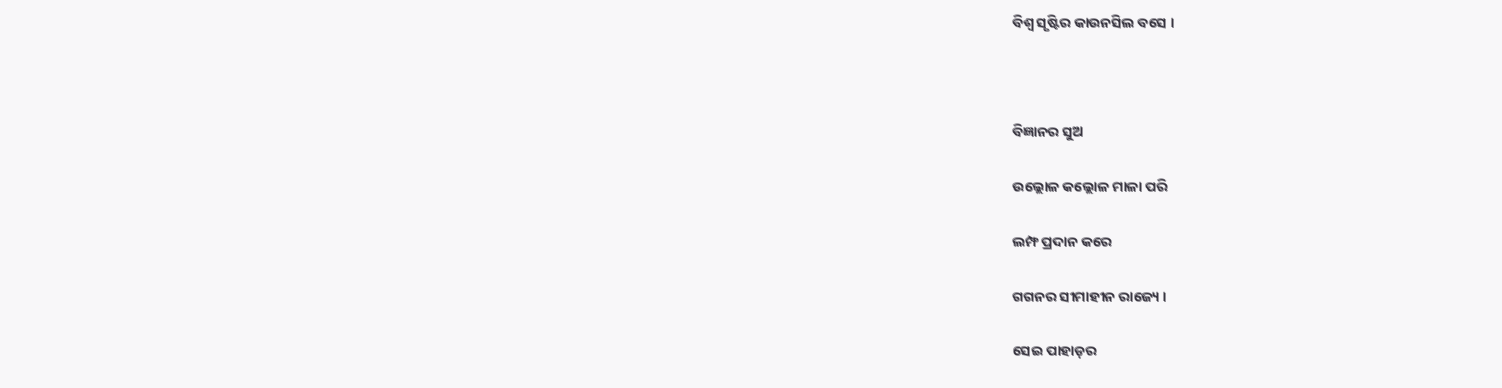ବିଶ୍ୱ ସୃଷ୍ଟିର କାଉନସିଲ ବସେ ।



ବିଜ୍ଞାନର ସୁଅ

ଉଲ୍ଲୋଳ କଲ୍ଲୋଳ ମାଳା ପରି

ଲମ୍ଫ ପ୍ରଦାନ କରେ

ଗଗନର ସୀମାହୀନ ରାଜ୍ୟେ ।

ସେଇ ପାହାଡ଼ର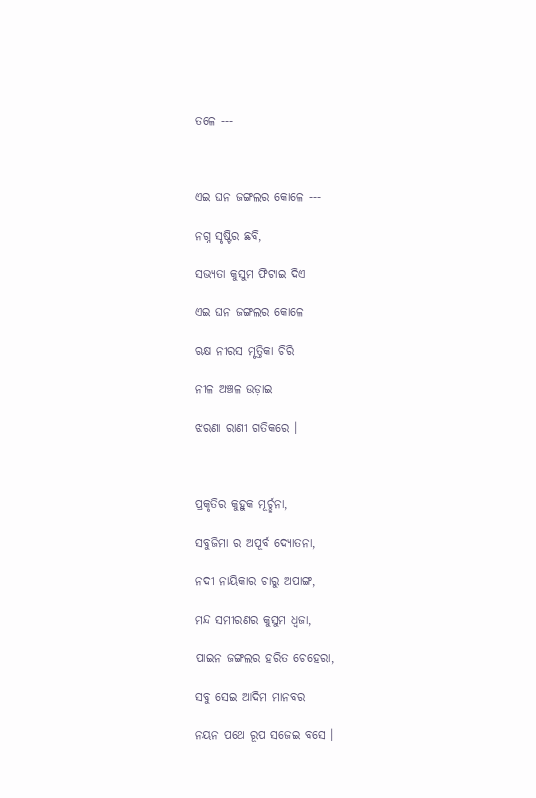ତଳେ ---



ଏଇ ଘନ ଜଙ୍ଗଲର କୋଳେ ---

ନଗ୍ନ ସୃଷ୍ଟିର ଛବି,

ସଭ୍ୟତା କୁସୁମ ଫିଟାଇ ଦିଏ

ଏଇ ଘନ ଜଙ୍ଗଲର କୋଳେ

ଋକ୍ଷ ନୀରସ ମୃତ୍ତିକା ଚିରି

ନୀଳ ଅଞ୍ଚଳ ଉଡ଼ାଇ

ଝରଣା ରାଣୀ ଗତିକରେ ।



ପ୍ରକୃତିର କୁହୁକ ମୂର୍ଚ୍ଛନା,

ସବୁଜିମା ର ଅପୂର୍ବ ଦ୍ୟୋତନା,

ନଦୀ ନାୟିକାର ଚାରୁ ଅପାଙ୍ଗ,

ମନ୍ଦ ସମୀରଣର କୁସୁମ ଧ୍ୱଜା,

ପାଇନ ଜଙ୍ଗଲର ହରିତ ଚେହେରା,

ସବୁ ସେଇ ଆଦିମ ମାନବର

ନୟନ ପଥେ ରୂପ ସଜେଇ ବସେ ।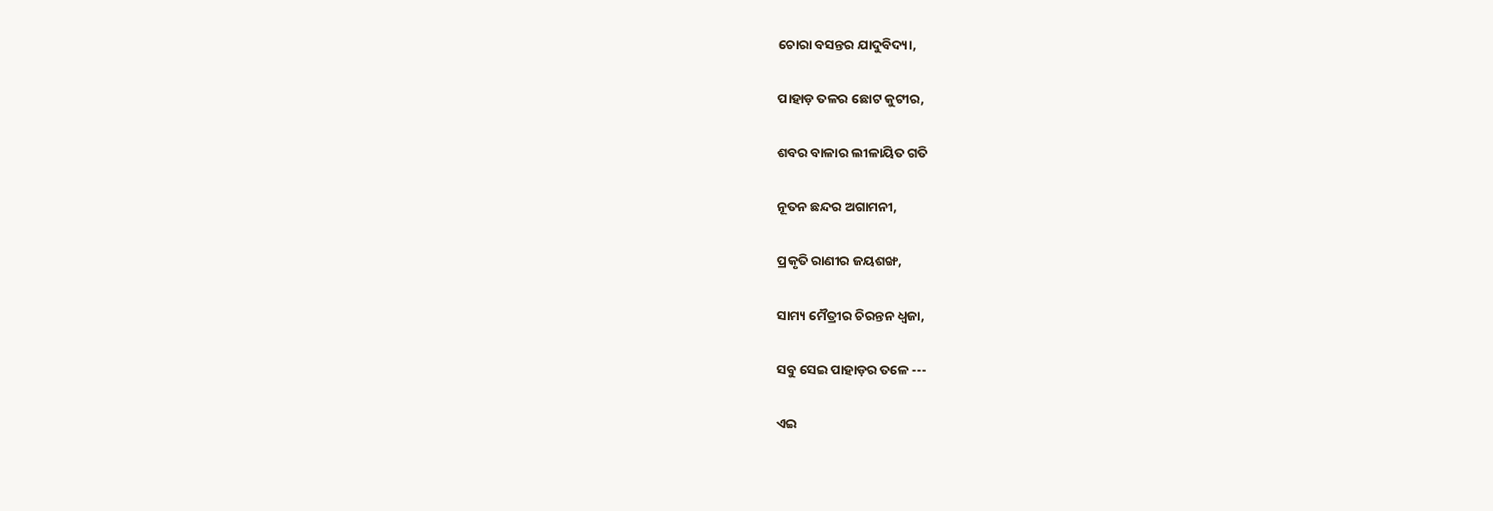ଚୋରା ବସନ୍ତର ଯାଦୁବିଦ୍ୟା,

ପାହାଡ଼ ତଳର ଛୋଟ କୁଟୀର,

ଶବର ବାଳାର ଲୀଳାୟିତ ଗତି

ନୂତନ ଛନ୍ଦର ଅଗାମନୀ,

ପ୍ରକୃତି ରାଣୀର ଜୟଶଙ୍ଖ,

ସାମ୍ୟ ମୈତ୍ରୀର ଚିରନ୍ତନ ଧ୍ୱଜା,

ସବୁ ସେଇ ପାହାଡ଼ର ତଳେ ---

ଏଇ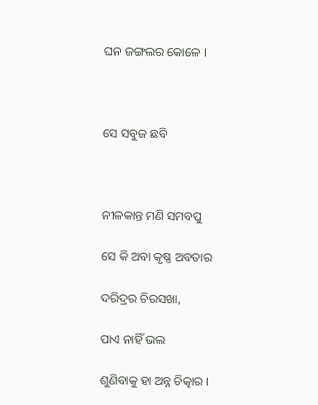ଘନ ଜଙ୍ଗଲର କୋଳେ ।



ସେ ସବୁଜ ଛବି



ନୀଳକାନ୍ତ ମଣି ସମବପୁ

ସେ କି ଅବା କୃଷ୍ଣ ଅବତାର

ଦରିଦ୍ରର ଚିରସଖା,

ପାଏ ନାହିଁ ଭଲ

ଶୁଣିବାକୁ ହା ଅନ୍ନ ଚିତ୍କାର ।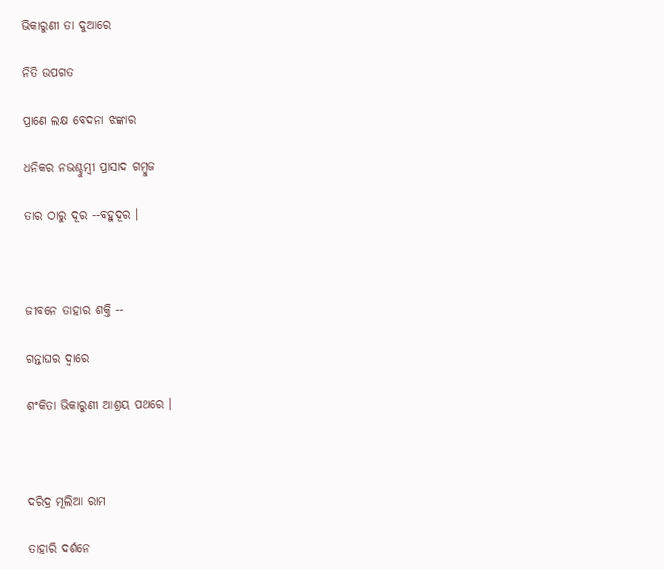ଭିକାରୁଣୀ ତା ଦୁଆରେ

ନିତି ଉପଗତ

ପ୍ରାଣେ ଲକ୍ଷ ବେଦନା ଝଙ୍କାର

ଧନିକର ନଭଶ୍ଚୁମ୍ବୀ ପ୍ରାସାଦ ଗମ୍ବୁଜ

ତାର ଠାରୁ ଦୂର --ବହୁଦୂର ।



ଜୀବନେ ତାହାର ଶକ୍ତି --

ଗନ୍ତାଘର ଦ୍ୱାରେ

ଶଂକିତା ଭିକାରୁଣୀ ଆଶ୍ରୟ ପଥରେ ।



ଦରିଦ୍ର ମୂଲିଆ ରାମ

ତାହାରି ଦର୍ଶନେ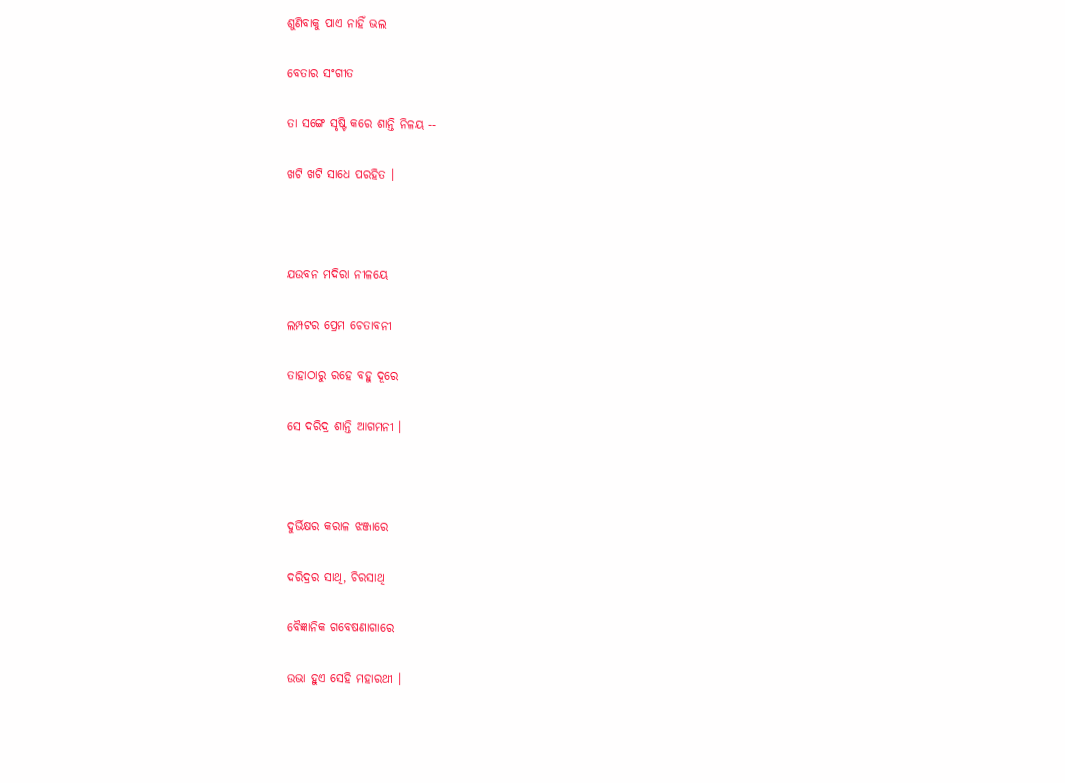ଶୁଣିବାକୁ ପାଏ ନାହିଁ ଭଲ

ବେତାର ସଂଗୀତ

ତା ସଙ୍ଗେ ସୃଷ୍ଟି କରେ ଶାନ୍ତି ନିଳୟ --

ଖଟି ଖଟି ସାଧେ ପରହିତ ।



ଯଉବନ ମଦିରା ନୀଳୟେ

ଲମ୍ପଟର ପ୍ରେମ ଚେତାବନୀ

ତାହାଠାରୁ ରହେ ବହୁ ଦୂରେ

ସେ ଦରିଦ୍ର ଶାନ୍ତି ଆଗମନୀ ।



ଦୁର୍ଭିକ୍ଷର କରାଳ ଝଞ୍ଜାରେ

ଦରିଦ୍ରର ସାଥି, ଚିରସାଥି

ବୈଜ୍ଞାନିକ ଗବେଷଣାଗାରେ

ଉଭା ହୁଏ ସେହି ମହାରଥୀ ।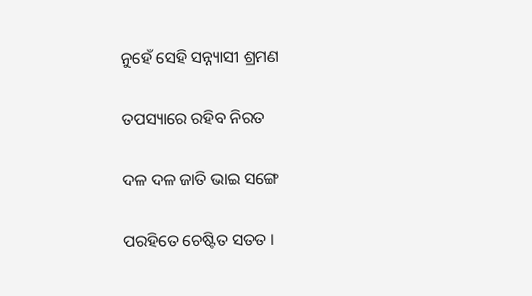ନୁହେଁ ସେହି ସନ୍ନ୍ୟାସୀ ଶ୍ରମଣ

ତପସ୍ୟାରେ ରହିବ ନିରତ

ଦଳ ଦଳ ଜାତି ଭାଇ ସଙ୍ଗେ

ପରହିତେ ଚେଷ୍ଟିତ ସତତ ।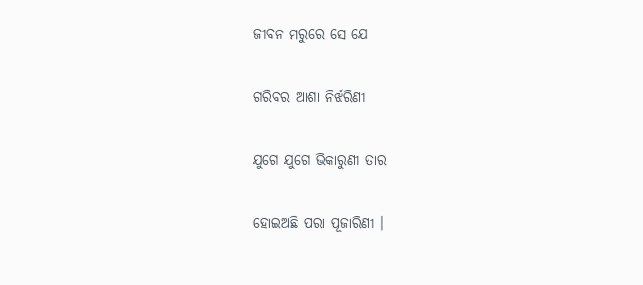ଜୀବନ ମରୁରେ ସେ ଯେ

ଗରିବର ଆଶା ନିର୍ଝରିଣୀ

ଯୁଗେ ଯୁଗେ ଭିକାରୁଣୀ ତାର

ହୋଇଅଛି ପରା ପୂଜାରିଣୀ ।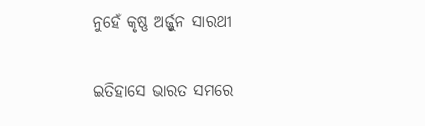ନୁହେଁ କୃଷ୍ଣ ଅର୍ଜ୍ଜୁନ ସାରଥୀ

ଇତିହାସେ ଭାରତ ସମରେ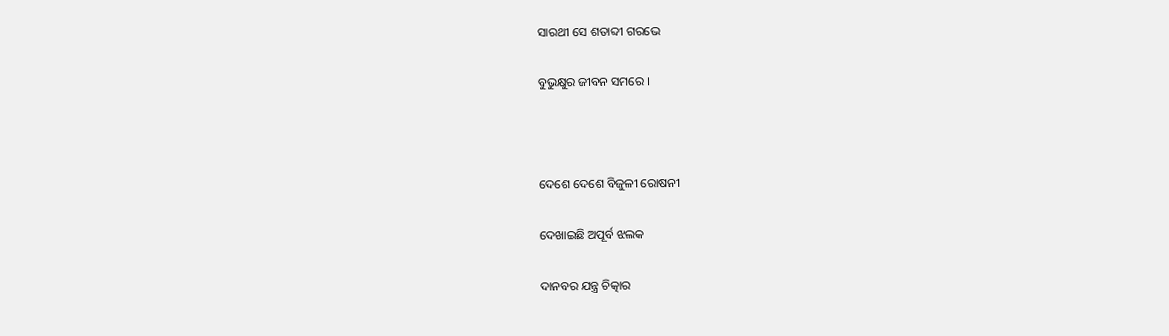ସାରଥୀ ସେ ଶତାବ୍ଦୀ ଗରଭେ

ବୁଭୁକ୍ଷୁର ଜୀବନ ସମରେ ।



ଦେଶେ ଦେଶେ ବିଜୁଳୀ ରୋଷନୀ

ଦେଖାଇଛି ଅପୂର୍ବ ଝଲକ

ଦାନବର ଯନ୍ତ୍ର ଚିତ୍କାର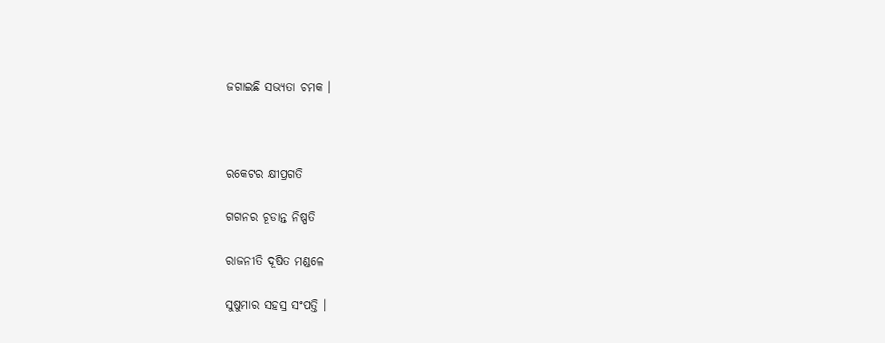ଜଗାଇଛି ସଭ୍ୟତା ଚମକ ।



ରକେଟର କ୍ଷୀପ୍ରଗତି

ଗଗନର ଚୂଡାନ୍ତ ନିଷ୍ପତି

ରାଜନୀତି ଦୂଷିତ ମଣ୍ଡଳେ

ସୁଷୁମାର ସହସ୍ର ସଂପତ୍ତି ।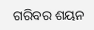ଗରିବର ଶୟନ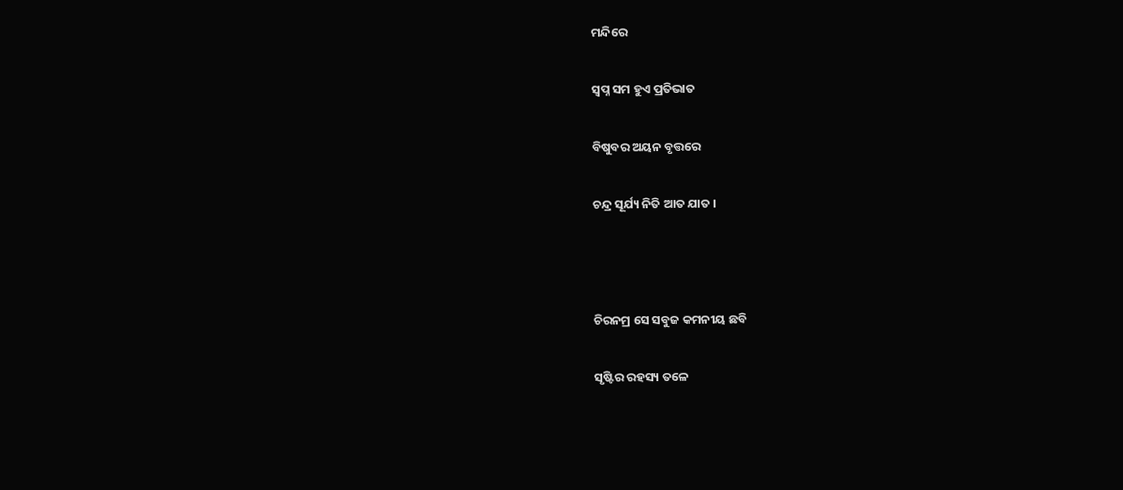ମନ୍ଦିରେ

ସ୍ଵପ୍ନ ସମ ହୁଏ ପ୍ରତିଭାତ

ବିଷୁବର ଅୟନ ବୃତ୍ତରେ

ଚନ୍ଦ୍ର ସୂର୍ଯ୍ୟ ନିତି ଆତ ଯାତ ।



ଚିରନମ୍ର ସେ ସବୁଜ କମନୀୟ ଛବି

ସୃଷ୍ଟିର ରହସ୍ୟ ତଳେ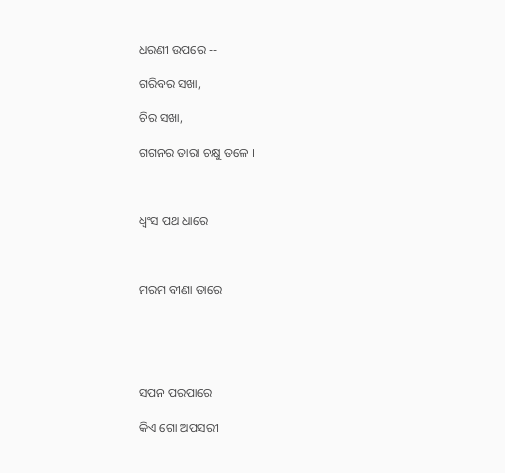ଧରଣୀ ଉପରେ --

ଗରିବର ସଖା,

ଚିର ସଖା,

ଗଗନର ତାରା ଚକ୍ଷୁ ତଳେ ।



ଧ୍ୱଂସ ପଥ ଧାରେ



ମରମ ବୀଣା ତାରେ





ସପନ ପରପାରେ

କିଏ ଗୋ ଅପସରୀ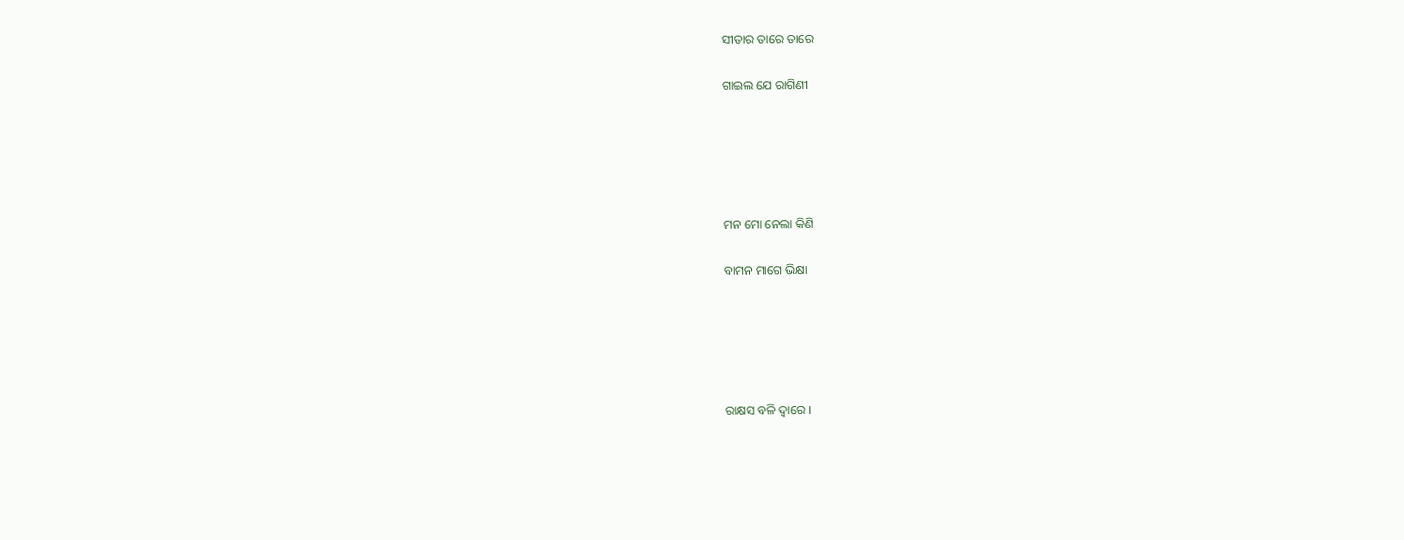ସୀତାର ତାରେ ତାରେ

ଗାଇଲ ଯେ ରାଗିଣୀ





ମନ ମୋ ନେଲା କିଣି

ବାମନ ମାଗେ ଭିକ୍ଷା





ରାକ୍ଷସ ବଳି ଦ୍ୱାରେ ।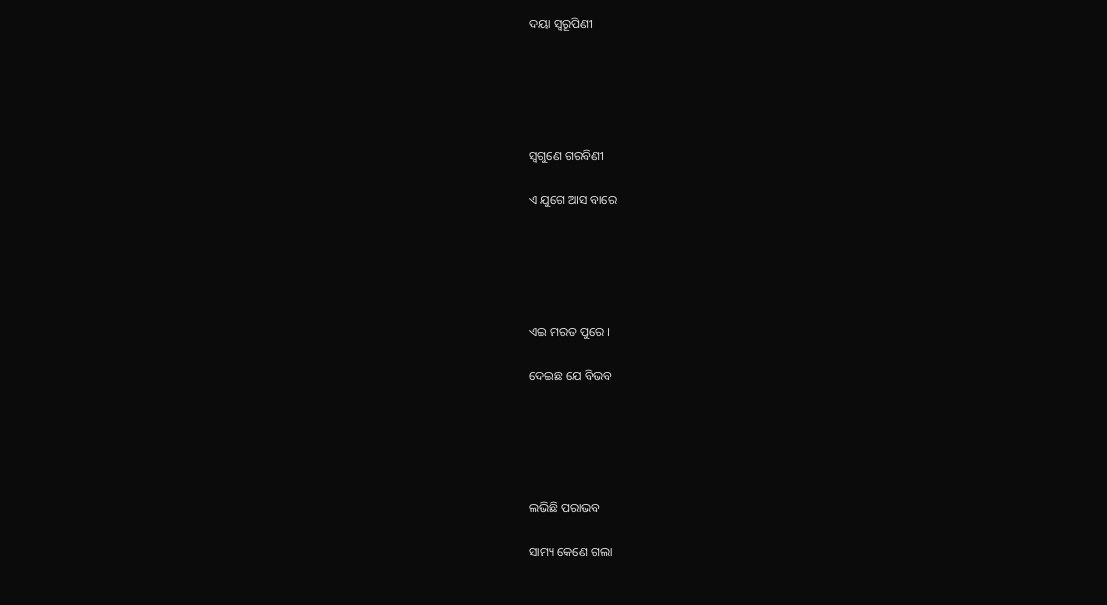ଦୟା ସ୍ୱରୂପିଣୀ





ସ୍ୱଗୁଣେ ଗରବିଣୀ

ଏ ଯୁଗେ ଆସ ବାରେ





ଏଇ ମରତ ପୁରେ ।

ଦେଇଛ ଯେ ବିଭବ





ଲଭିଛି ପରାଭବ

ସାମ୍ୟ କେଣେ ଗଲା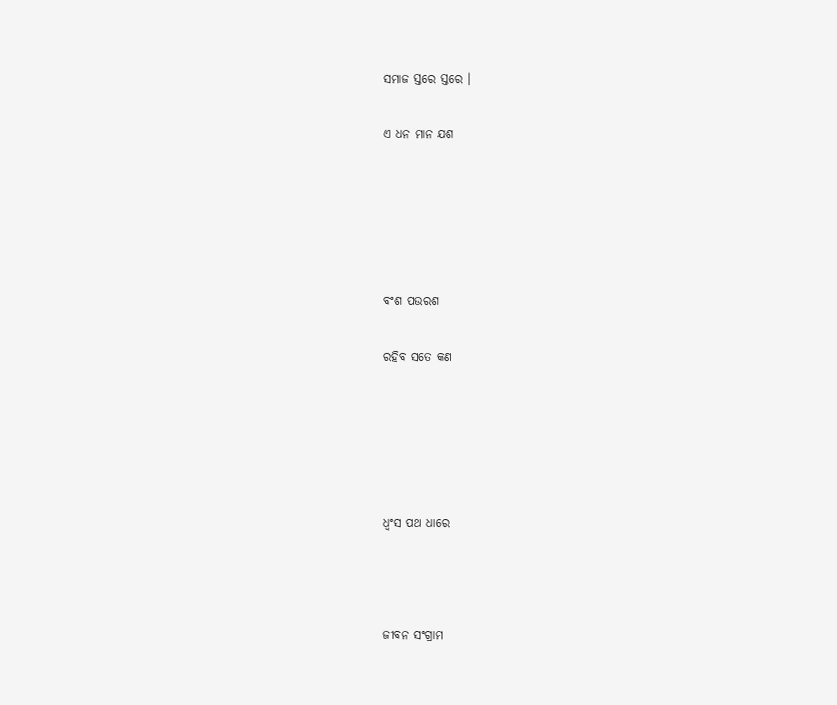ସମାଜ ସ୍ତରେ ସ୍ତରେ ।

ଏ ଧନ ମାନ ଯଶ





ବଂଶ ପଉରଶ

ରହିବ ସତେ କଣ





ଧ୍ୱଂସ ପଥ ଧାରେ



ଜୀବନ ସଂଗ୍ରାମ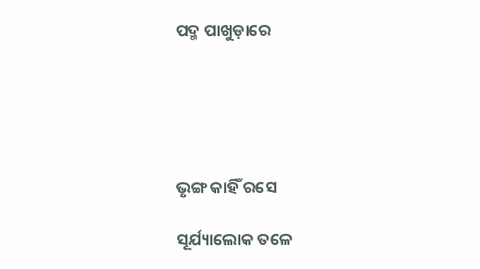ପଦ୍ମ ପାଖୁଡ଼ାରେ





ଭୃଙ୍ଗ କାହିଁ ରସେ

ସୂର୍ଯ୍ୟାଲୋକ ତଳେ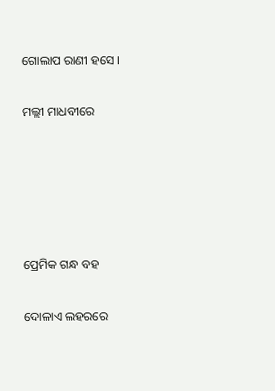ଗୋଲାପ ରାଣୀ ହସେ ।

ମଲ୍ଲୀ ମାଧବୀରେ





ପ୍ରେମିକ ଗନ୍ଧ ବହ

ଦୋଳାଏ ଲହରରେ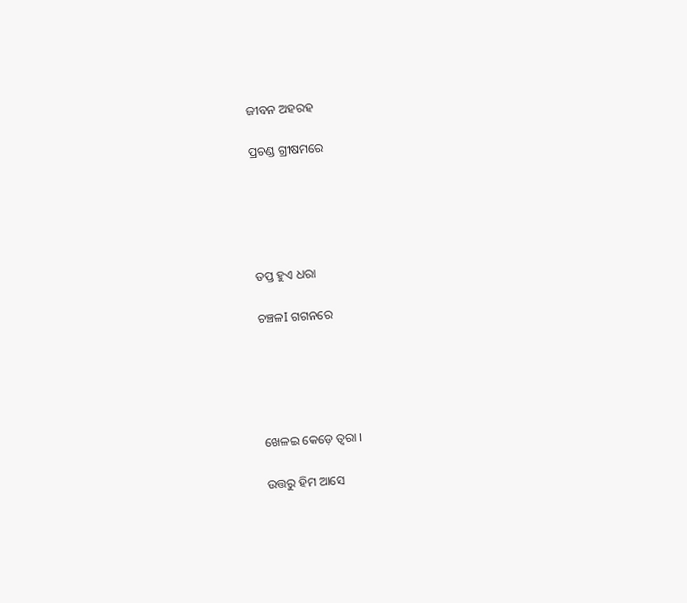ଜୀବନ ଅହରହ

ପ୍ରଚଣ୍ଡ ଗ୍ରୀଷମରେ





ତପ୍ତ ହୁଏ ଧରା

ଚଞ୍ଚଳI ଗଗନରେ





ଖେଳଇ କେଡ଼େ ତ୍ଵରା ।

ଉତ୍ତରୁ ହିମ ଆସେ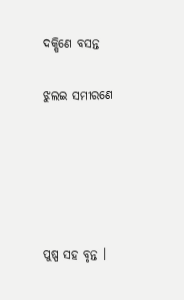ଦକ୍ଷିଣେ ବସନ୍ତ

ଝୁଲଇ ସମୀରଣେ





ପୁଷ୍ପ ସହ ବୃନ୍ତ ।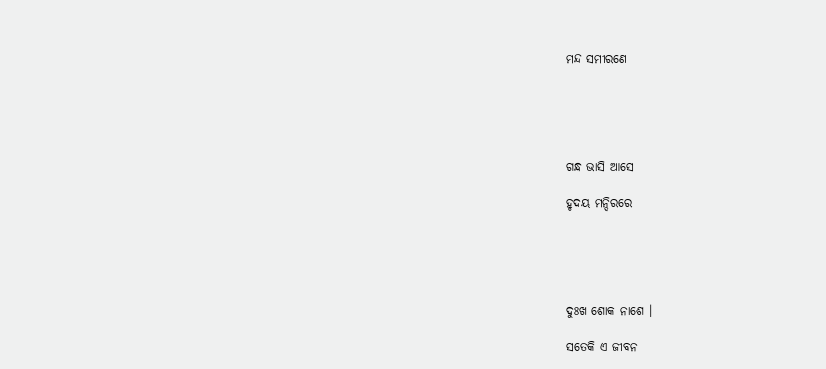ମନ୍ଦ ସମୀରଣେ





ଗନ୍ଧ ଭାସି ଆସେ

ହୃଦୟ ମନ୍ଦିରରେ





ଦୁଃଖ ଶୋକ ନାଶେ ।

ସତେକି ଏ ଜୀବନ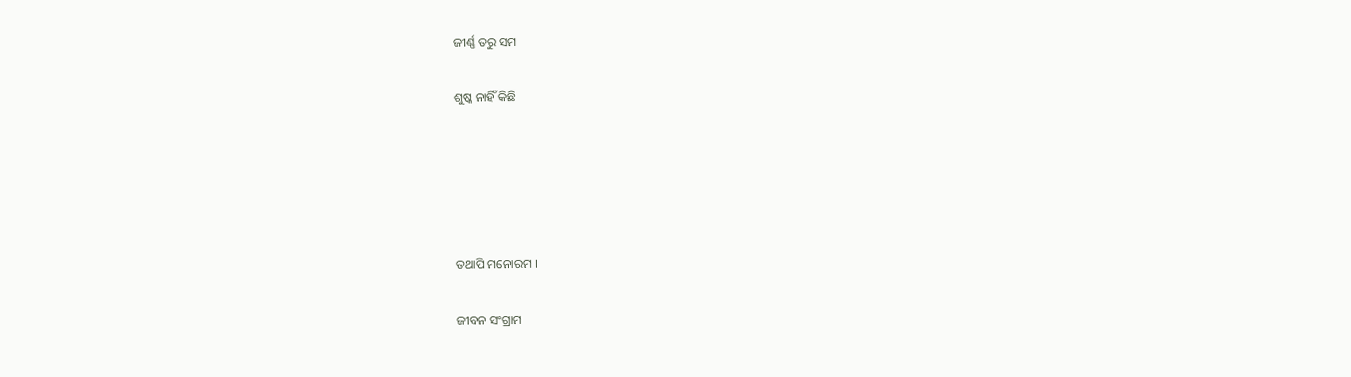ଜୀର୍ଣ୍ଣ ତରୁ ସମ

ଶୁଷ୍କ ନାହିଁ କିଛି





ତଥାପି ମନୋରମ ।

ଜୀବନ ସଂଗ୍ରାମ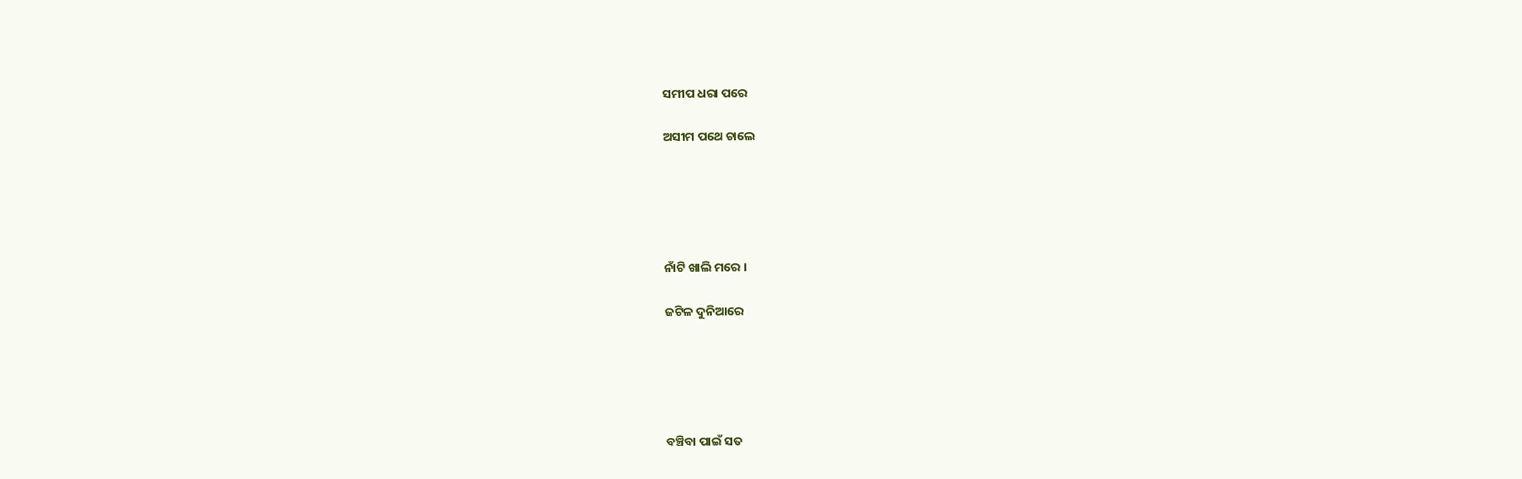ସମୀପ ଧରା ପରେ

ଅସୀମ ପଥେ ଚାଲେ





ନାଁଟି ଖାଲି ମରେ ।

ଜଟିଳ ଦୁନିଆରେ





ବଞ୍ଚିବା ପାଇଁ ସତ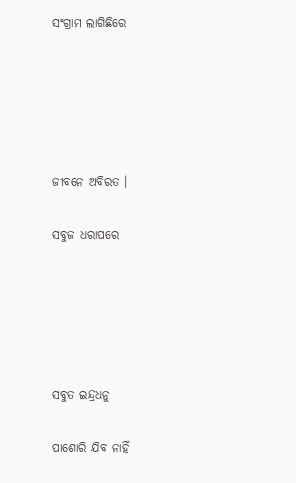ସଂଗ୍ରାମ ଲାଗିଛିରେ





ଜୀବନେ ଅବିରତ ।

ସବୁଜ ଧରାପରେ





ସବୁତ ଇନ୍ଦ୍ରଧନୁ

ପାଶୋରି ଯିବ ନାହିଁ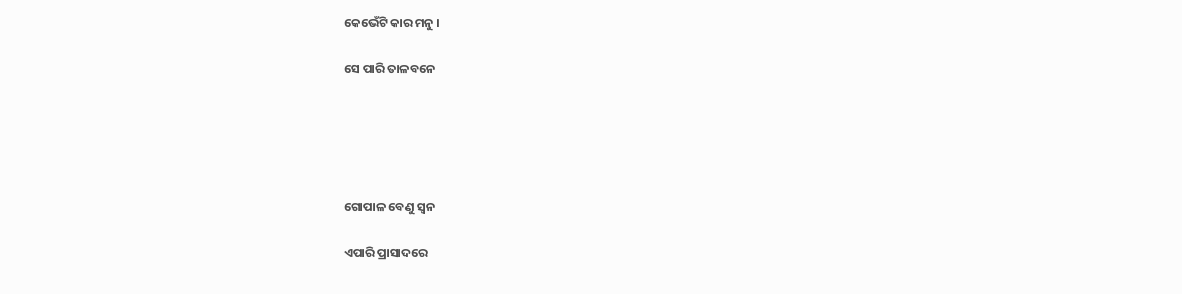କେଭେଁଟି କାର ମନୁ ।

ସେ ପାରି ତାଳବନେ





ଗୋପାଳ ବେଣୁ ସ୍ଵନ

ଏପାରି ପ୍ରାସାଦରେ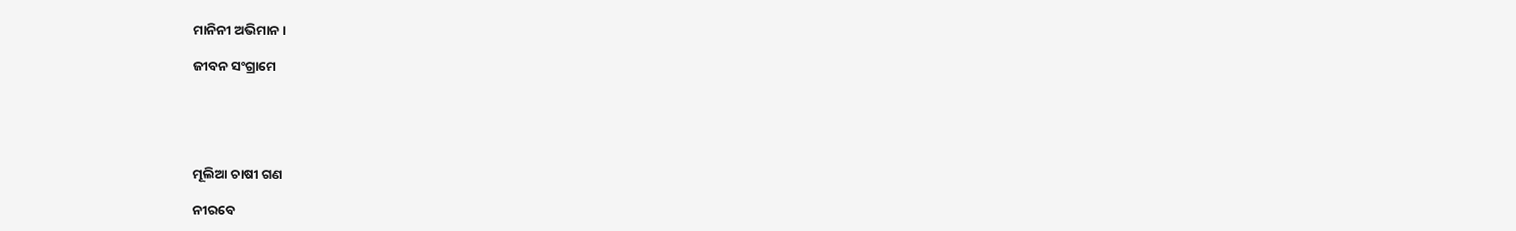ମାନିନୀ ଅଭିମାନ ।

ଜୀବନ ସଂଗ୍ରାମେ





ମୂଲିଆ ଚାଷୀ ଗଣ

ନୀରବେ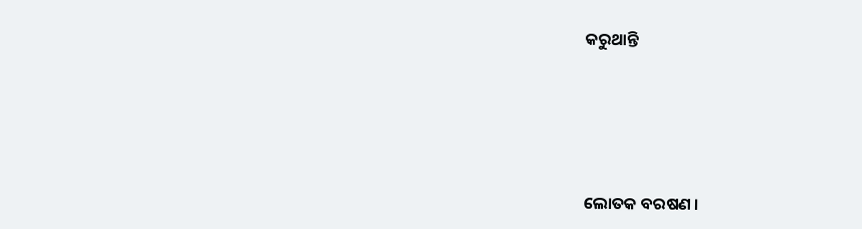କରୁଥାନ୍ତି





ଲୋତକ ବରଷଣ ।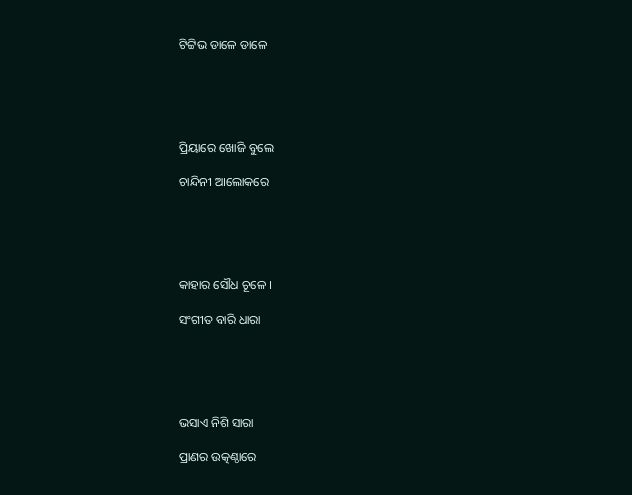ଟିଟ୍ଟିଭ ଡାଳେ ଡାଳେ





ପ୍ରିୟାରେ ଖୋଜି ବୁଲେ

ଚାନ୍ଦିନୀ ଆଲୋକରେ





କାହାର ସୌଧ ଚୂଳେ ।

ସଂଗୀତ ବାରି ଧାରା





ଭସାଏ ନିଶି ସାରା

ପ୍ରାଣର ଉତ୍କଣ୍ଠାରେ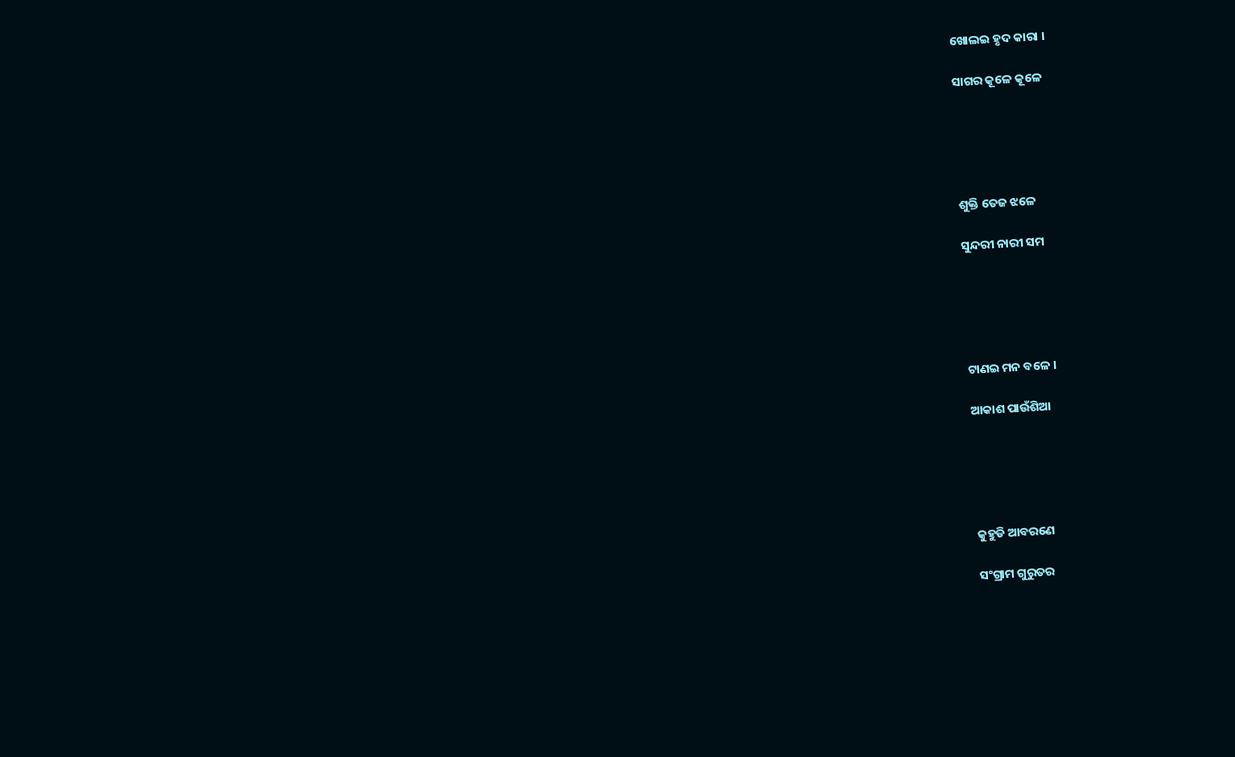ଖୋଲଇ ହୃଦ କାରା ।

ସାଗର କୂଳେ କୂଳେ





ଶୁକ୍ତି ତେଜ ଝଳେ

ସୁନ୍ଦରୀ ନାରୀ ସମ





ଟାଣଇ ମନ ବଳେ ।

ଆକାଶ ପାଉଁଶିଆ





କୁହୁଡି ଆବରଣେ

ସଂଗ୍ରାମ ଗୁରୁତର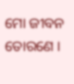ମୋ ଜୀବନ ତୋରଣେ ।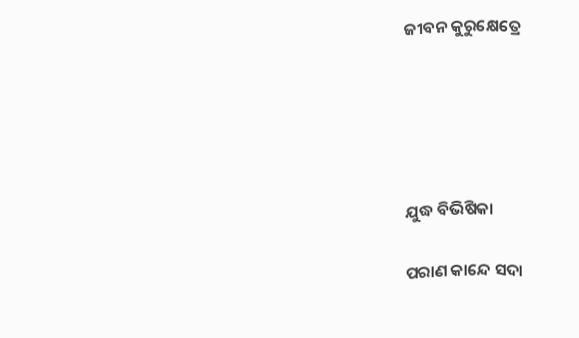ଜୀବନ କୁରୁକ୍ଷେତ୍ରେ





ଯୁଦ୍ଧ ବିଭିଷିକା

ପରାଣ କାନ୍ଦେ ସଦା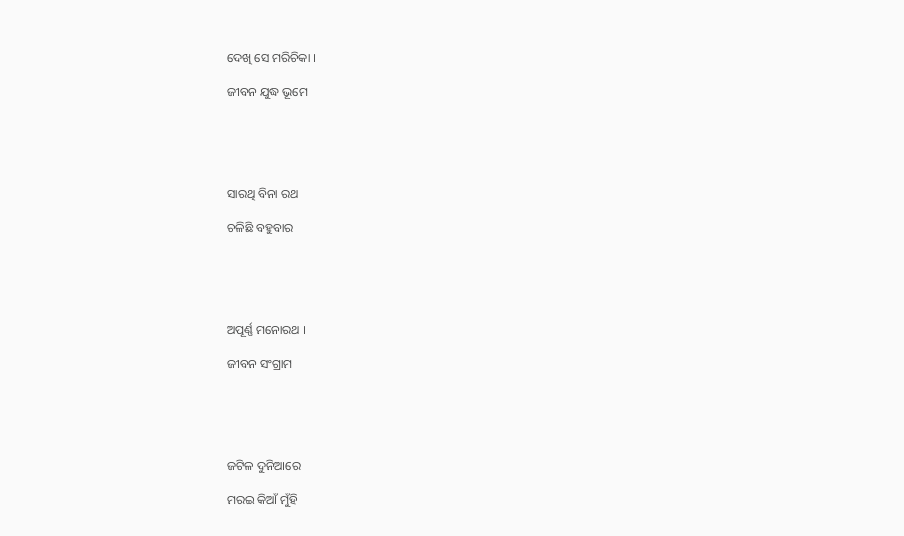ଦେଖି ସେ ମରିଚିକା ।

ଜୀବନ ଯୁଦ୍ଧ ଭୂମେ





ସାରଥି ବିନା ରଥ

ଚଳିଛି ବହୁବାର





ଅପୂର୍ଣ୍ଣ ମନୋରଥ ।

ଜୀବନ ସଂଗ୍ରାମ





ଜଟିଳ ଦୁନିଆରେ

ମରଇ କିଆଁ ମୁଁହି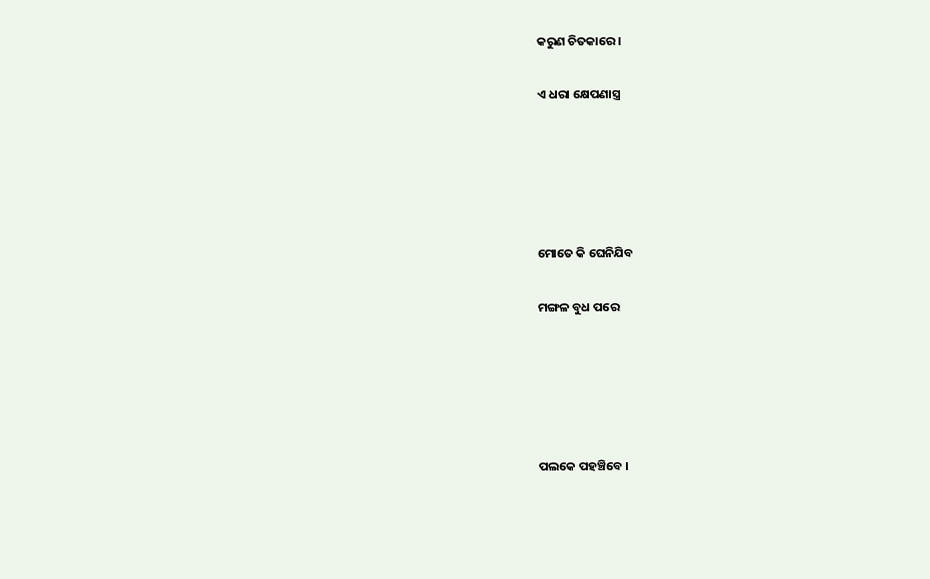କରୁଣ ଚିତକାରେ ।

ଏ ଧରା କ୍ଷେପଣାସ୍ତ୍ର





ମୋତେ କି ଘେନିଯିବ

ମଙ୍ଗଳ ବୁଧ ପରେ





ପଲକେ ପହଞ୍ଚିବେ ।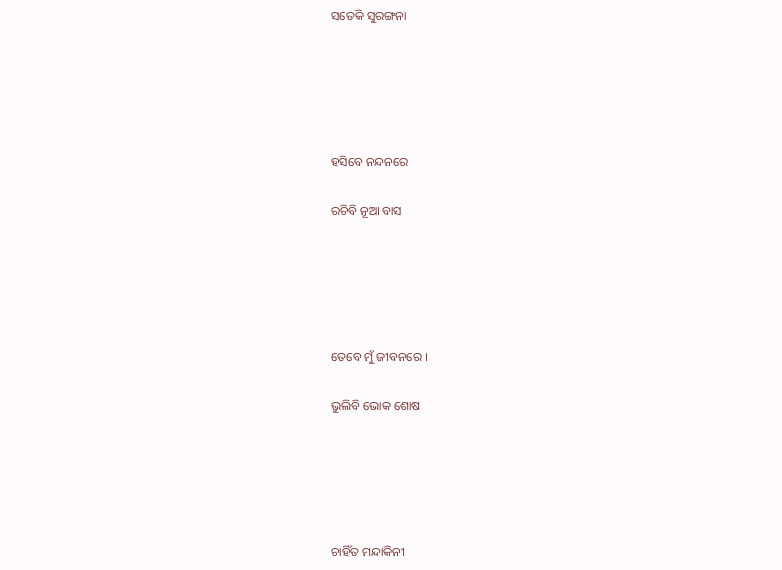ସତେକି ସୁରଙ୍ଗନା





ହସିବେ ନନ୍ଦନରେ

ରଚିବି ନୂଆ ବାସ





ତେବେ ମୁଁ ଜୀବନରେ ।

ଭୁଲିବି ଭୋକ ଶୋଷ





ଚାହିଁତ ମନ୍ଦାକିନୀ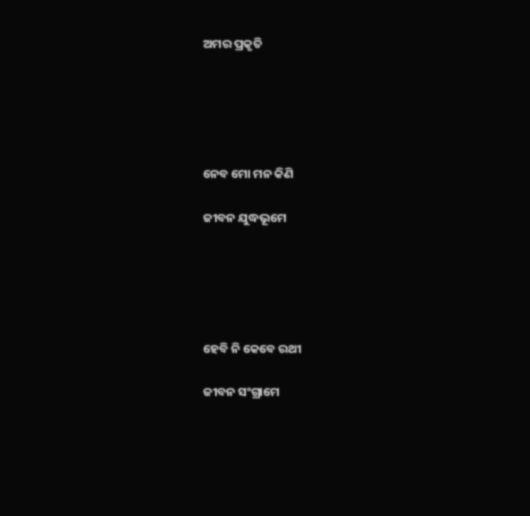ଅମର ପ୍ରକୃତି





ନେବ ମୋ ମନ କିଣି

ଜୀବନ ଯୁଦ୍ଧଭୂମେ





ହେବି ନି କେବେ ରଥୀ

ଜୀବନ ସଂଗ୍ରାମେ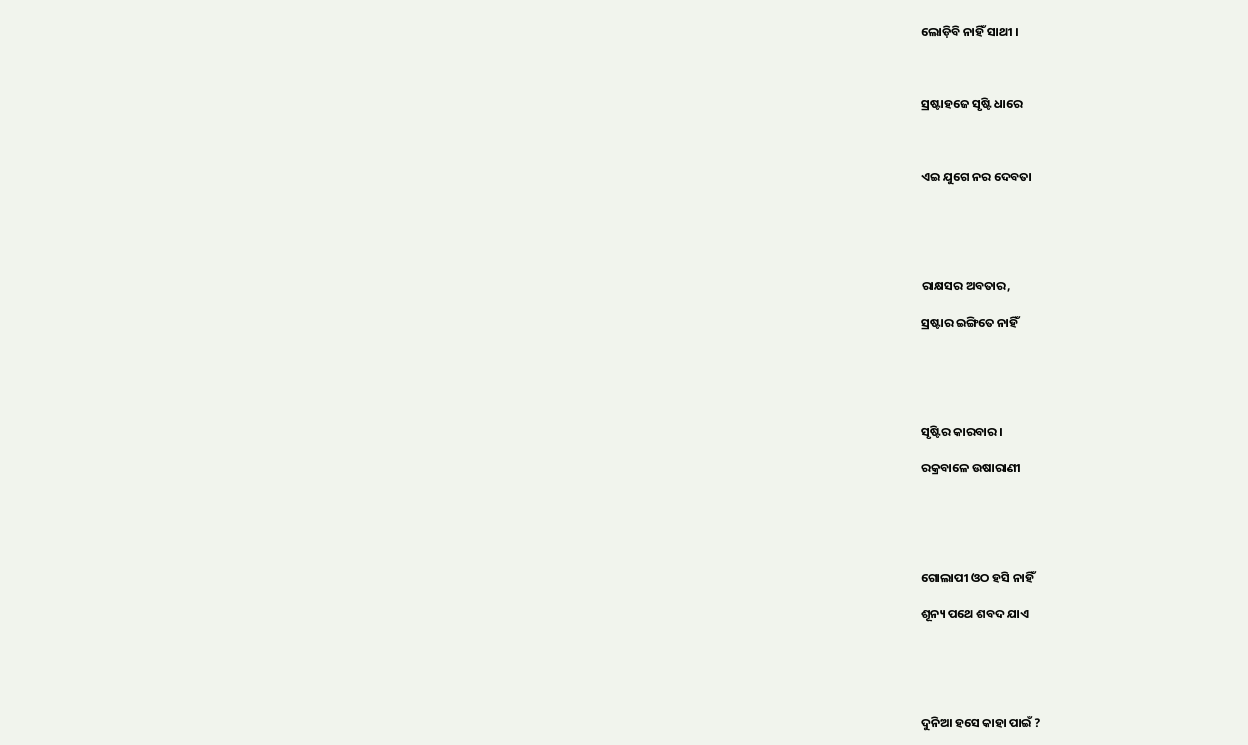ଲୋଡ଼ିବି ନାହିଁ ସାଥୀ ।



ସ୍ରଷ୍ଟାହଜେ ସୃଷ୍ଟି ଧାରେ



ଏଇ ଯୁଗେ ନର ଦେବତା





ରାକ୍ଷସର ଅବତାର,

ସ୍ରଷ୍ଟାର ଇଙ୍ଗିତେ ନାହିଁ





ସୃଷ୍ଟିର କାରବାର ।

ରକ୍ରବାଳେ ଉଷାରାଣୀ





ଗୋଲାପୀ ଓଠ ହସି ନାହିଁ

ଶୂନ୍ୟ ପଥେ ଶବଦ ଯାଏ





ଦୁନିଆ ହସେ କାହା ପାଇଁ ?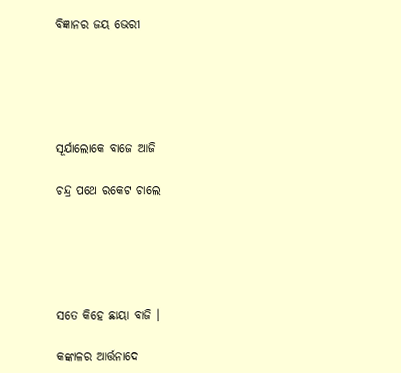ବିଜ୍ଞାନର ଜୟ ଭେରୀ





ସୂର୍ଯାଲୋକେ ବାଜେ ଆଜି

ଚନ୍ଦ୍ର ପଥେ ରକେଟ ଚାଲେ





ସତେ କିହେ ଛାୟା ବାଜି ।

କଙ୍କାଳର ଆର୍ତ୍ତନାଦେ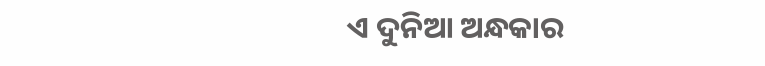ଏ ଦୁନିଆ ଅନ୍ଧକାର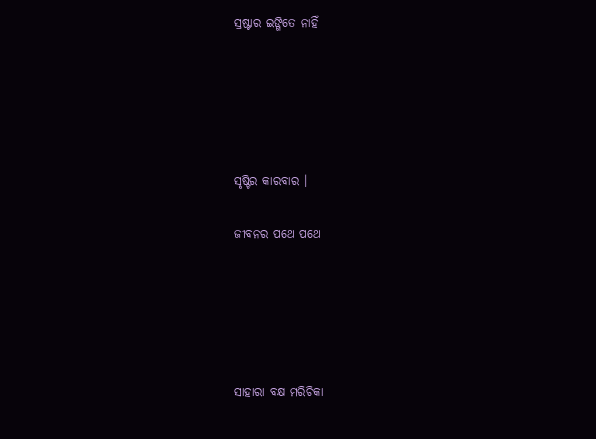ସ୍ରଷ୍ଟାର ଇଙ୍ଗିତେ ନାହିଁ





ସୃଷ୍ଟିର କାରବାର ।

ଜୀବନର ପଥେ ପଥେ





ସାହାରା ବକ୍ଷ ମରିଚିକା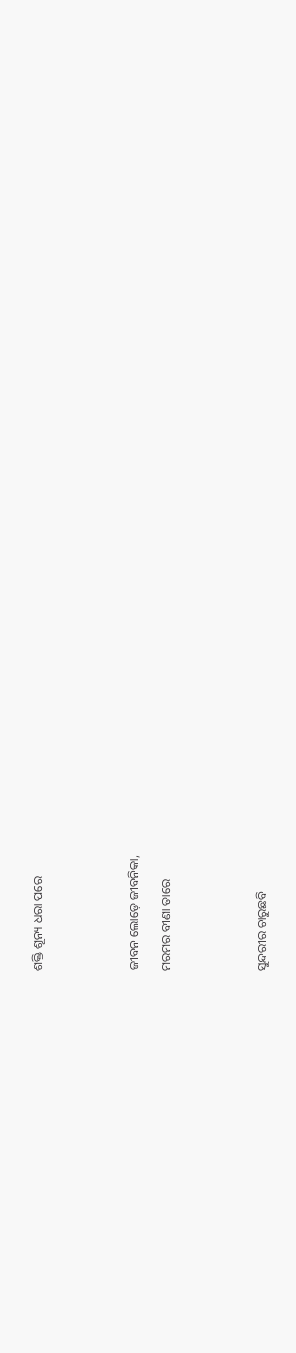ଶକ୍ତି ଶୂନ୍ୟ ଧରା ପରେ





ଜୀବନ ଲୋଡ଼େ ଜୀବନିକା,

ମରମର ବୀଣା ତାରେ





ସୁନ୍ଦରୀର ଚାରୁଛବି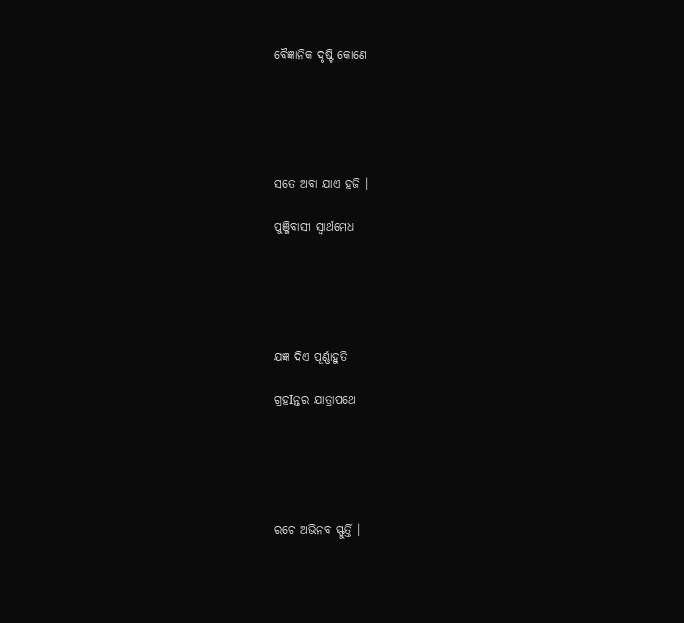ବୈଜ୍ଞାନିକ ଦୃଷ୍ଟି କୋଣେ





ସତେ ଅବା ଯାଏ ହଜି ।

ପୁଞ୍ଜିବାସୀ ସ୍ୱାର୍ଥମେଧ





ଯଜ୍ଞ ଦିଏ ପୂର୍ଣ୍ଣାହୁତି

ଗ୍ରହIନ୍ତର ଯାତ୍ରାପଥେ





ରଚେ ଅଭିନବ ସ୍ଫୁର୍ତ୍ତି ।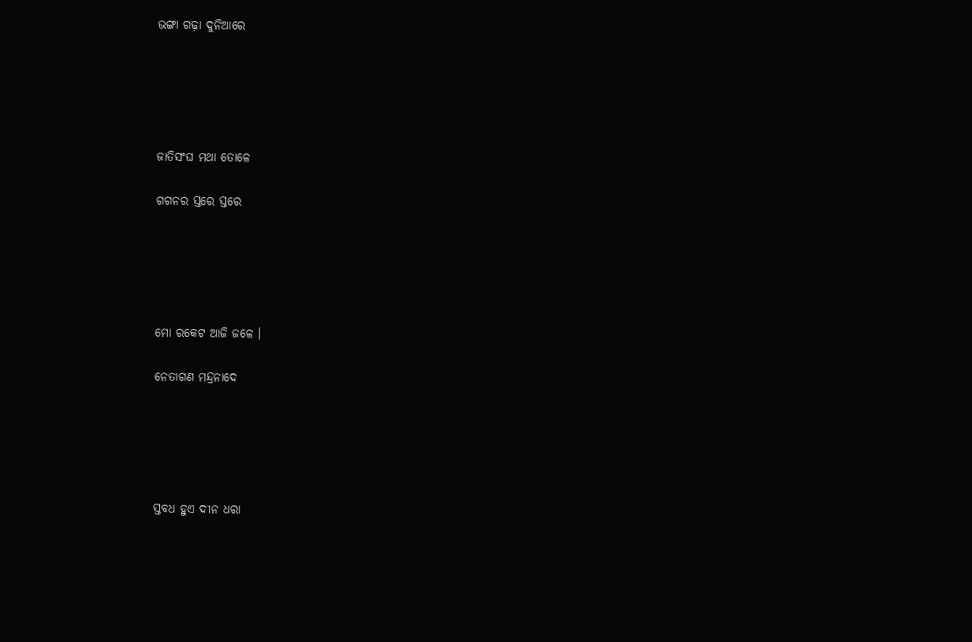ଭଙ୍ଗା ଗଢ଼ା ଦୁନିଆରେ





ଜାତିସଂଘ ମଥା ତୋଳେ

ଗଗନର ସ୍ତରେ ସ୍ତରେ





ମୋ ରକେଟ ଆଜି ଜଳେ ।

ନେତାଗଣ ମନ୍ଦ୍ରନାଦେ





ସ୍ତବଧ ହୁଏ ଦୀନ ଧରା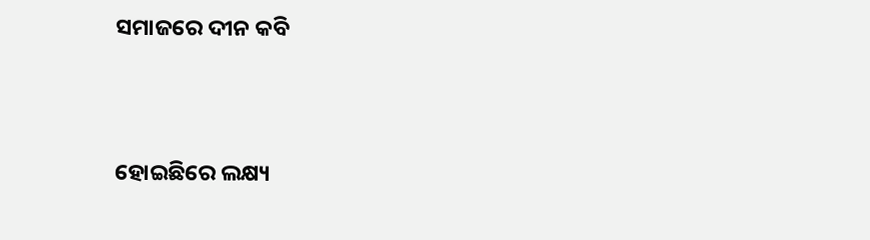ସମାଜରେ ଦୀନ କବି





ହୋଇଛିରେ ଲକ୍ଷ୍ୟ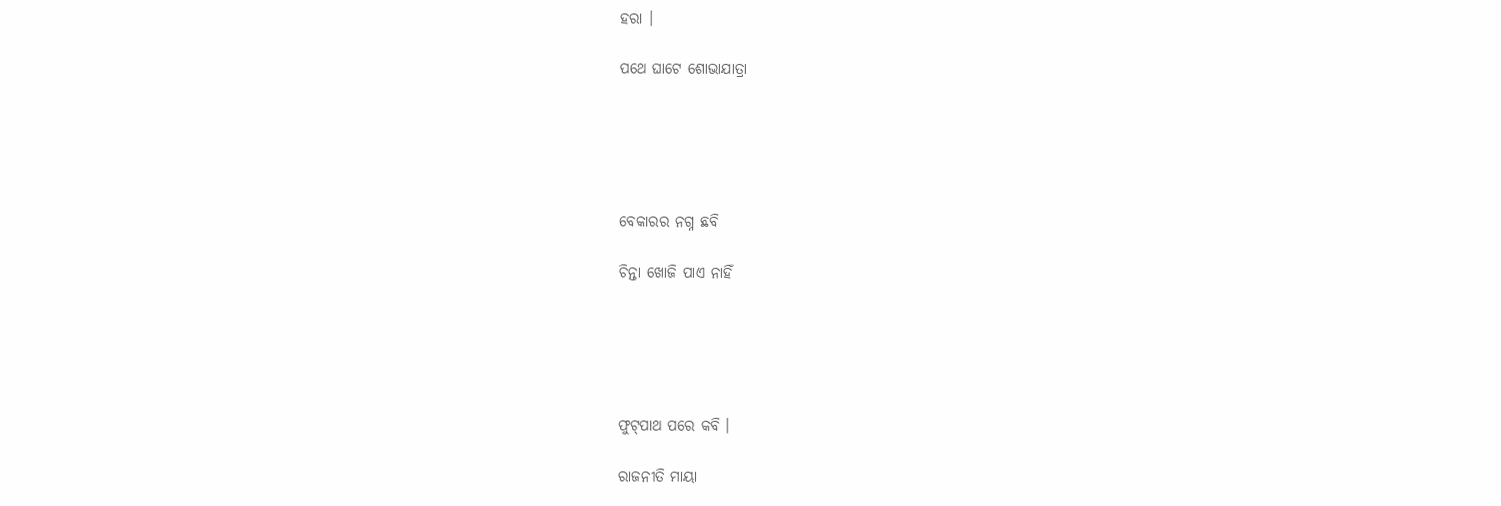ହରା ।

ପଥେ ଘାଟେ ଶୋଭାଯାତ୍ରା





ବେକାରର ନଗ୍ନ ଛବି

ଚିନ୍ତା ଖୋଜି ପାଏ ନାହିଁ





ଫୁଟ୍‌ପାଥ ପରେ କବି ।

ରାଜନୀତି ମାୟା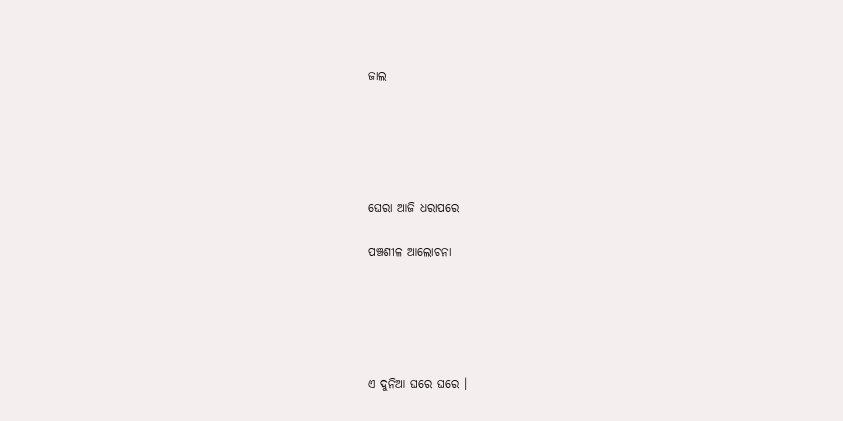ଜାଲ





ଘେରା ଆଜି ଧରାପରେ

ପଞ୍ଚଶୀଳ ଆଲୋଚନା





ଏ ଦୁନିଆ ଘରେ ଘରେ ।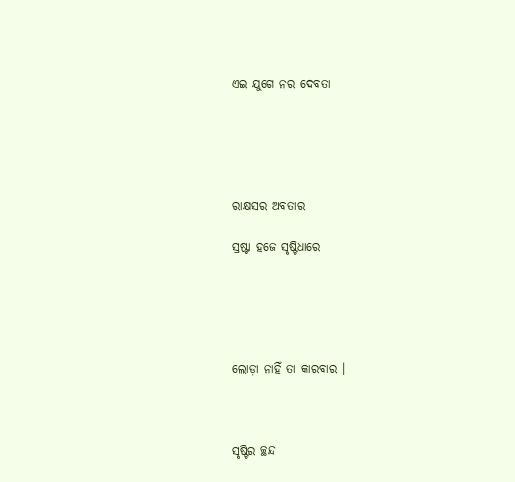ଏଇ ଯୁଗେ ନର ଦେବତା





ରାକ୍ଷସର ଅବତାର

ସ୍ରଷ୍ଟା ହଜେ ସୃଷ୍ଟିଧାରେ





ଲୋଡ଼ା ନାହିଁ ତା କାରବାର ।



ସୃଷ୍ଟିର ଚ୍ଛନ୍ଦ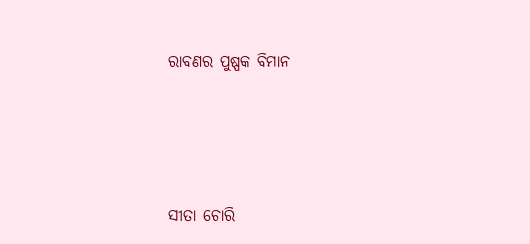ରାବଣର ପୁଷ୍ପକ ବିମାନ





ସୀତା ଚୋରି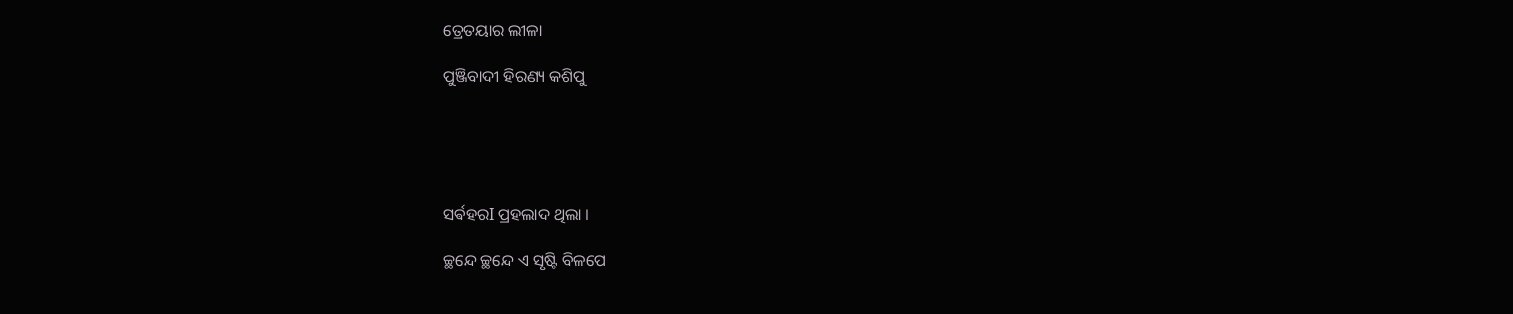ତ୍ରେତୟାର ଲୀଳା

ପୁଞ୍ଜିବାଦୀ ହିରଣ୍ୟ କଶିପୁ





ସର୍ଵହରI ପ୍ରହଲାଦ ଥିଲା ।

ଚ୍ଛନ୍ଦେ ଚ୍ଛନ୍ଦେ ଏ ସୃଷ୍ଟି ବିଳପେ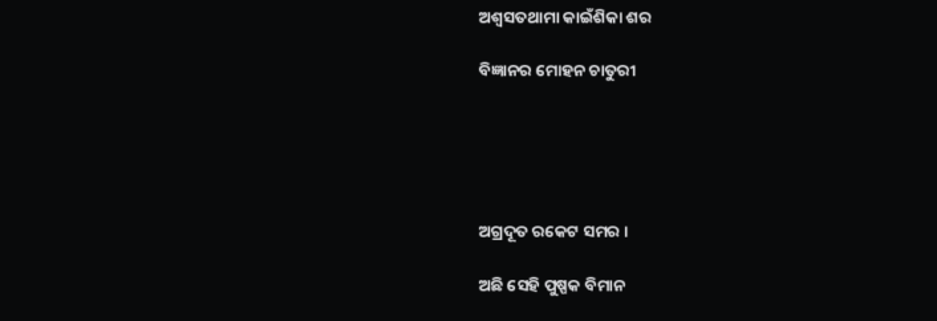ଅଶ୍ୱସତଥାମା କାଇଁଶିକା ଶର

ବିଜ୍ଞାନର ମୋହନ ଚାତୁରୀ





ଅଗ୍ରଦୂତ ରକେଟ ସମର ।

ଅଛି ସେହି ପୁଷ୍ପକ ବିମାନ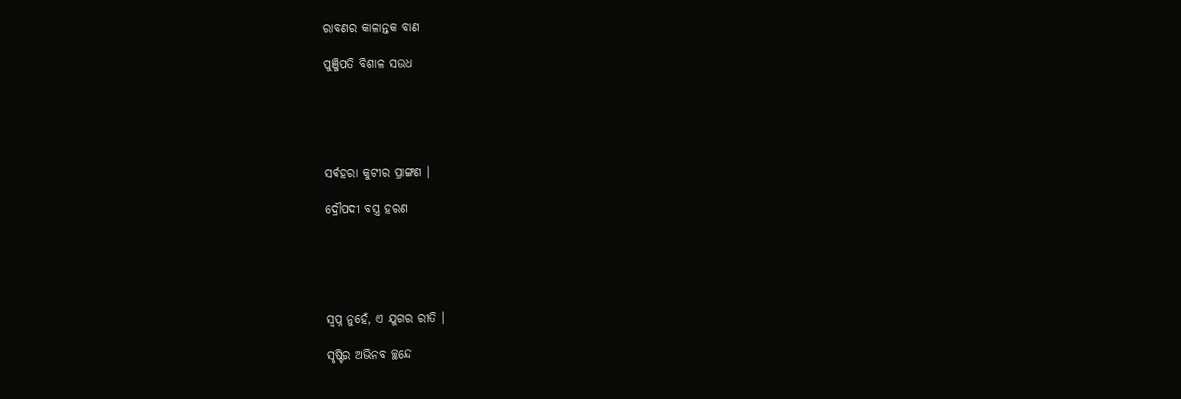ରାବଣର କାଳାନ୍ତକ ବାଣ

ପୁଞ୍ଜିପତି ବିଶାଳ ସଉଧ





ସର୍ଵହରା କୁଟୀର ପ୍ରାଙ୍ଗଣ ।

ଦ୍ରୌପଦୀ ବସ୍ତ୍ର ହରଣ





ସ୍ଵପ୍ନ ନୁହେଁ, ଏ ଯୁଗର ରୀତି ।

ସୃଷ୍ଟିର ଅଭିନବ ଚ୍ଛନ୍ଦେ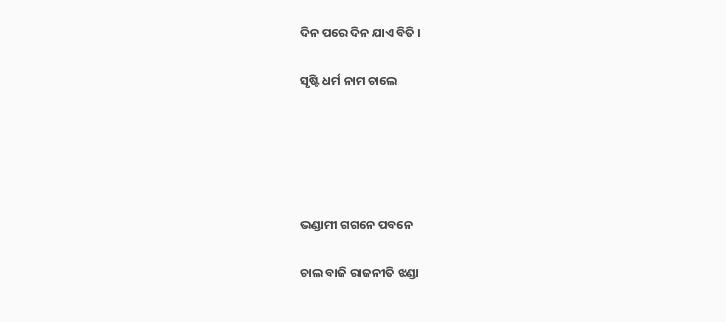ଦିନ ପରେ ଦିନ ଯାଏ ବିତି ।

ସୃଷ୍ଟି ଧର୍ମ ନାମ ଚାଲେ





ଭଣ୍ଡାମୀ ଗଗନେ ପବନେ

ଚାଲ ବାଜି ରାଜନୀତି ଝଣ୍ଡା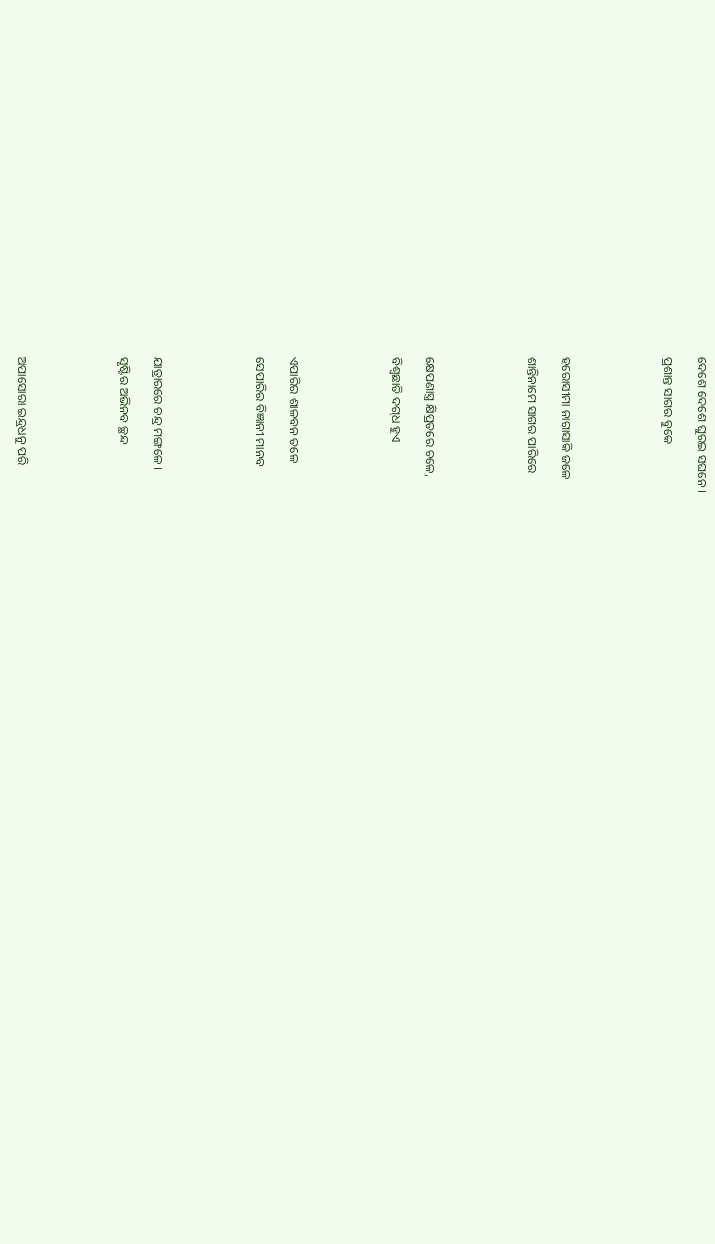ଦେଶେ ଦେଶେ ଘୁରଇ ସଘନେ ।

ପ୍ରଶାନ୍ତ ସାଗର ବୁକେ





ହରୋସୀମା ନାଗାସାକି ଜଳେ

ଶାନ୍ତିନାମେ ସାଗର ପାରିରେ





କ୍ଷେପଣାସ୍ତ୍ର କ୍ଷିପ୍ରତରେ ଚଳେ,

ବିଶ୍ୱଛାତି ଦଗ୍‌ଧ ହୁଏ





ଏପାରିର ଶାଳବନ ତଳେ

ସେପାରିର ବିଜ୍ଞାନୀ ମାନବ





ଯାତ୍ରାରରେ ଚନ୍ଦ୍ର ମଙ୍ଗଳେ ।

ସୃଷ୍ଟିର ଅଭିନବ ଚ୍ଛନ୍ଦ





ଅପାସୋରା ଇନ୍ଦ୍ରଧନୁ ପରି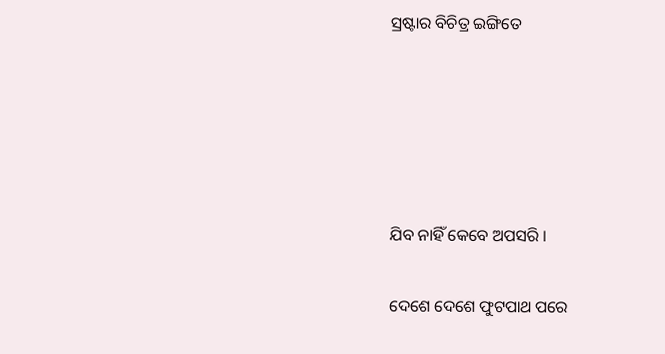ସ୍ରଷ୍ଟାର ବିଚିତ୍ର ଇଙ୍ଗିତେ





ଯିବ ନାହିଁ କେବେ ଅପସରି ।

ଦେଶେ ଦେଶେ ଫୁଟପାଥ ପରେ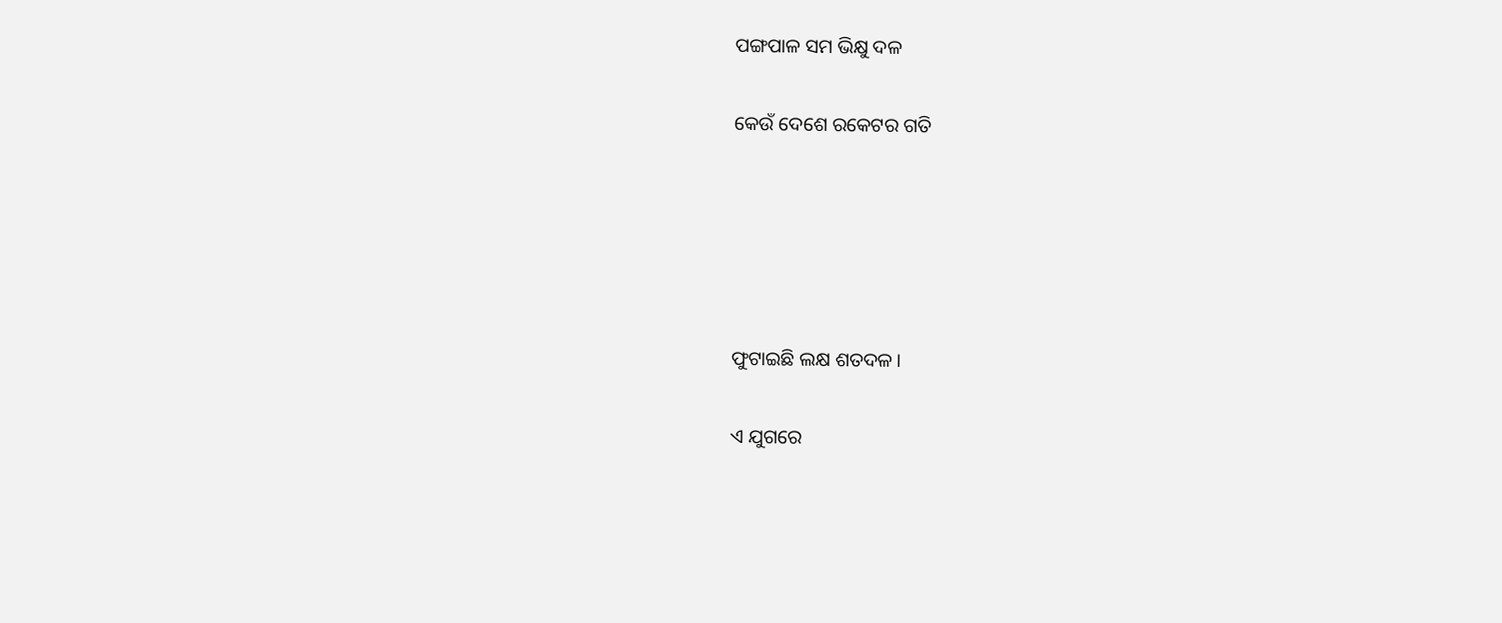ପଙ୍ଗପାଳ ସମ ଭିକ୍ଷୁ ଦଳ

କେଉଁ ଦେଶେ ରକେଟର ଗତି





ଫୁଟାଇଛି ଲକ୍ଷ ଶତଦଳ ।

ଏ ଯୁଗରେ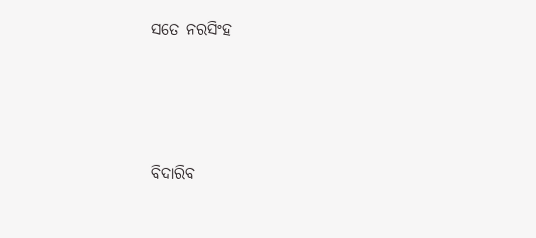ସତେ ନରସିଂହ





ବିଦାରିବ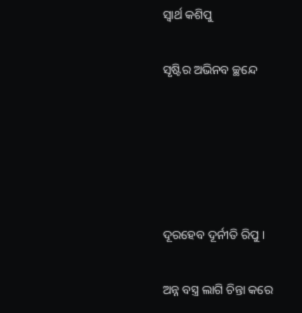ସ୍ୱାର୍ଥ କଶିପୁ

ସୃଷ୍ଟିର ଅଭିନବ ଚ୍ଛନ୍ଦେ





ଦୂରହେବ ଦୂର୍ନୀତି ରିପୁ ।

ଅନ୍ନ ବସ୍ତ୍ର ଲାଗି ଚିନ୍ତା କରେ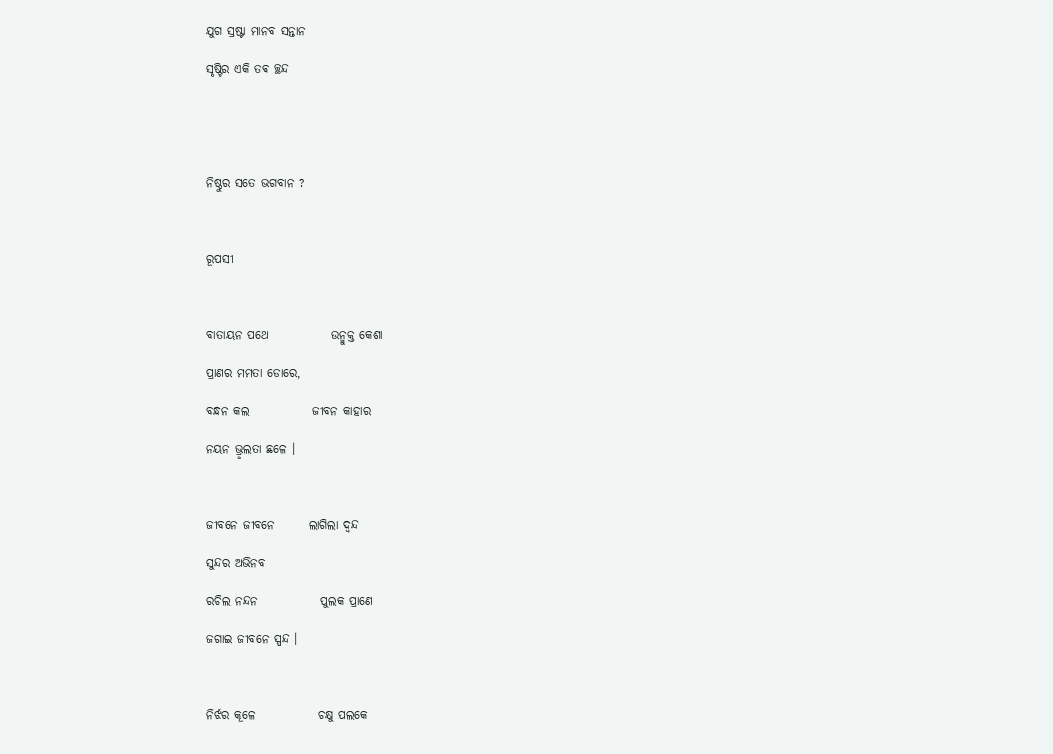ଯୁଗ ସ୍ରଷ୍ଟା ମାନବ ସନ୍ତାନ

ସୃଷ୍ଟିର ଏକି ତଵ ଚ୍ଛନ୍ଦ





ନିଷ୍ଠୁର ସତେ ଭଗବାନ ?



ରୂପସୀ



ବାତାୟନ ପଥେ             ଉନ୍ମୁକ୍ତ କେଶା

ପ୍ରାଣର ମମତା ଡୋରେ,

ବନ୍ଧନ କଲ             ଜୀବନ କାହାର

ନୟନ ଭ୍ରୃଲତା ଛଳେ ।



ଜୀବନେ ଜୀବନେ       ଲାଗିଲା ଦ୍ଵନ୍ଦ

ସୁନ୍ଦର ଅଭିନବ

ରଚିଲ ନନ୍ଦନ             ପୁଲକ ପ୍ରାଣେ

ଜଗାଇ ଜୀବନେ ସ୍ପନ୍ଦ ।



ନିର୍ଝର କୂଳେ             ଚକ୍ଷୁ ପଲକେ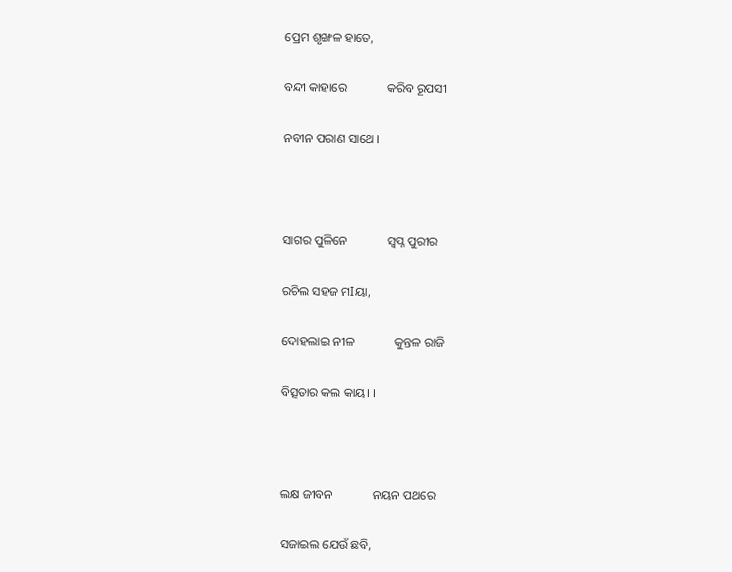ପ୍ରେମ ଶୃଙ୍ଖଳ ହାତେ,

ବନ୍ଦୀ କାହାରେ             କରିବ ରୂପସୀ

ନବୀନ ପରାଣ ସାଥେ ।



ସାଗର ପୁଳିନେ             ସ୍ୱପ୍ନ ପୁରୀର

ରଚିଲ ସହଜ ମIୟା,

ଦୋହଲାଇ ନୀଳ             କୁନ୍ତଳ ରାଜି

ବିତ୍ସତାର କଲ କାୟ। ।



ଲକ୍ଷ ଜୀବନ             ନୟନ ପଥରେ

ସଜାଇଲ ଯେଉଁ ଛବି,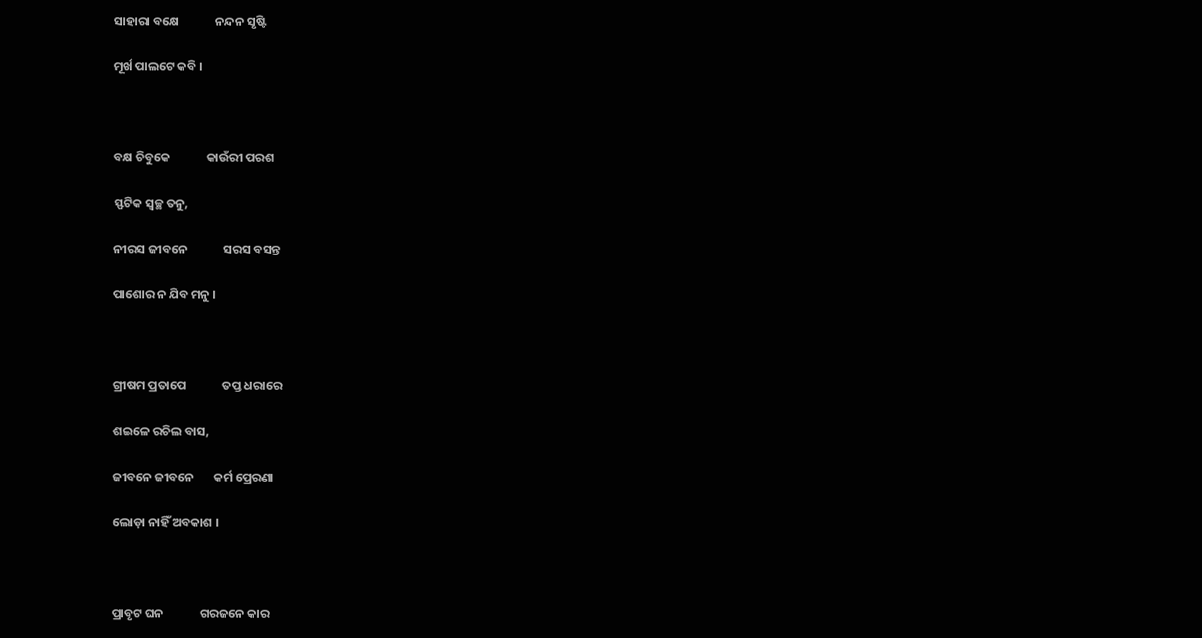ସାହାରା ବକ୍ଷେ             ନନ୍ଦନ ସୃଷ୍ଟି

ମୂର୍ଖ ପାଲଟେ କବି ।



ବକ୍ଷ ଚିବୁକେ             କାଉଁରୀ ପରଶ

ସ୍ଫଟିକ ସ୍ୱଚ୍ଛ ତନୁ,

ନୀରସ ଜୀବନେ             ସରସ ବସନ୍ତ

ପାଶୋର ନ ଯିବ ମନୁ ।



ଗ୍ରୀଷମ ପ୍ରତାପେ             ତପ୍ତ ଧରାରେ

ଶଇଳେ ରଚିଲ ବାସ,

ଜୀବନେ ଜୀବନେ       କର୍ମ ପ୍ରେରଣା

ଲୋଡ଼ା ନାହିଁ ଅବକାଶ ।



ପ୍ରାବୃଟ ଘନ             ଗରଜନେ କାର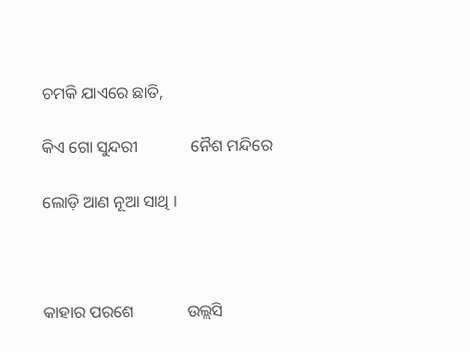ଚମକି ଯାଏରେ ଛାତି,

କିଏ ଗୋ ସୁନ୍ଦରୀ             ନୈଶ ମନ୍ଦିରେ

ଲୋଡ଼ି ଆଣ ନୂଆ ସାଥି ।



କାହାର ପରଶେ             ଉଲ୍ଲସି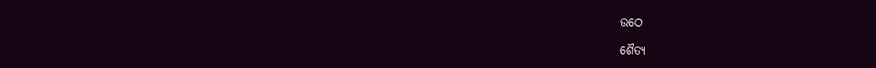ଉଠେ

ଶୈତ୍ୟ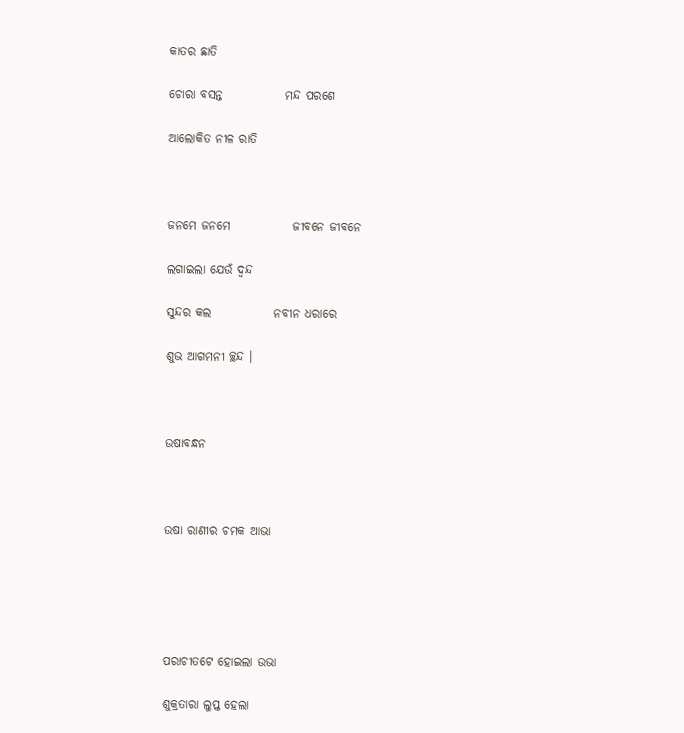କାତର ଛାତି

ଚୋରା ବସନ୍ତ             ମନ୍ଦ ପରଶେ

ଆଲୋକିତ ନୀଳ ରାତି



ଜନମେ ଜନମେ             ଜୀବନେ ଜୀବନେ

ଲଗାଇଲା ଯେଉଁ ଦ୍ଵନ୍ଦ

ସୁନ୍ଦର କଲ             ନବୀନ ଧରାରେ

ଶୁଭ ଆଗମନୀ ଚ୍ଛନ୍ଦ ।



ଉଷାବନ୍ଧନ



ଉଷା ରାଣୀର ଚମକ ଆଭା





ପରାଚୀତଟେ ହୋଇଲା ଉଭା

ଶୁକ୍ରତାରା ଲୁପ୍ତ ହେଲା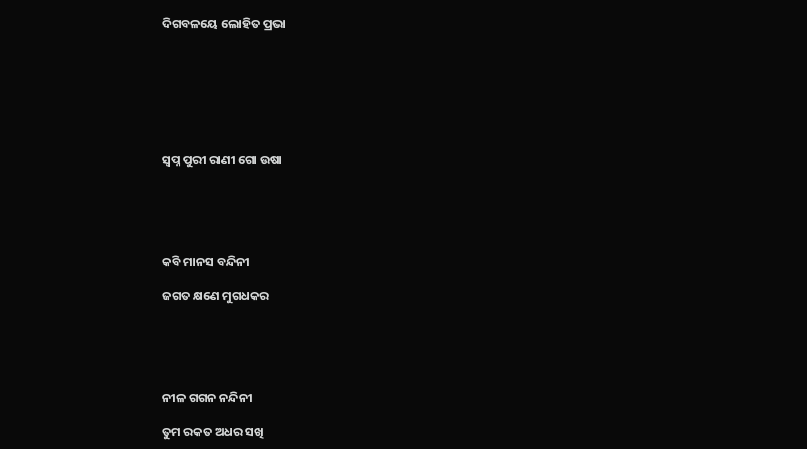ଦିଗବଳୟେ ଲୋହିତ ପ୍ରଭା







ସ୍ୱପ୍ନ ପୁରୀ ରାଣୀ ଗୋ ଉଷା





କବି ମାନସ ବନ୍ଦିନୀ

ଜଗତ କ୍ଷଣେ ମୁଗଧକର





ନୀଳ ଗଗନ ନନ୍ଦିନୀ

ତୁମ ରକତ ଅଧର ସଖି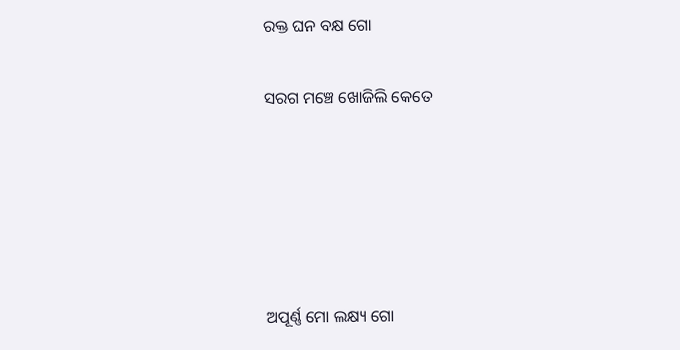ରକ୍ତ ଘନ ବକ୍ଷ ଗୋ

ସରଗ ମଞ୍ଚେ ଖୋଜିଲି କେତେ





ଅପୂର୍ଣ୍ଣ ମୋ ଲକ୍ଷ୍ୟ ଗୋ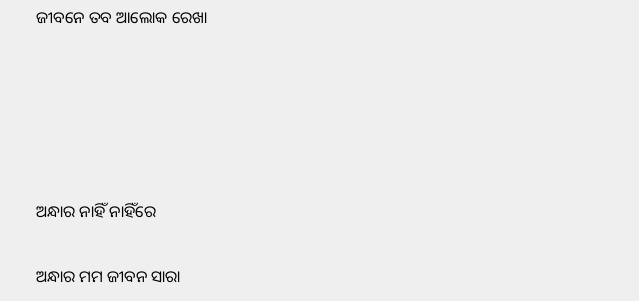ଜୀବନେ ତବ ଆଲୋକ ରେଖା





ଅନ୍ଧାର ନାହିଁ ନାହିଁରେ

ଅନ୍ଧାର ମମ ଜୀବନ ସାରା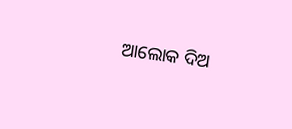ଆଲୋକ ଦିଅ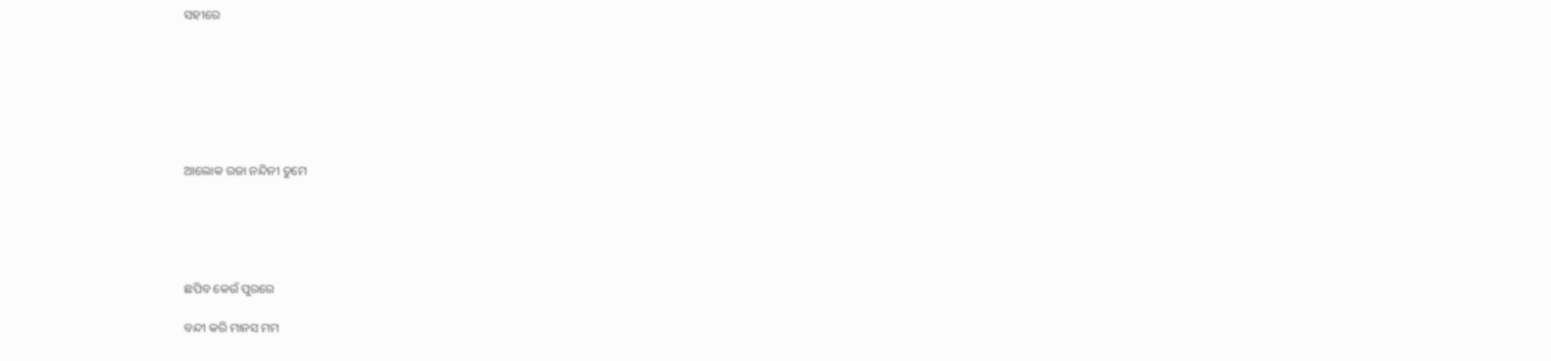ସହୀରେ







ଆଲୋକ ରଜା ନନ୍ଦିନୀ ତୁମେ





ଛପିବ କେଉଁ ପୁରରେ

ବନ୍ଦୀ କରି ମାନସ ମମ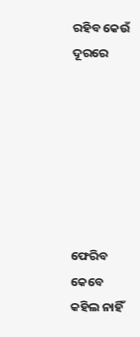ରହିବ କେଉଁ ଦୂରରେ







ଫେରିବ କେବେ କହିଲ ନାହିଁ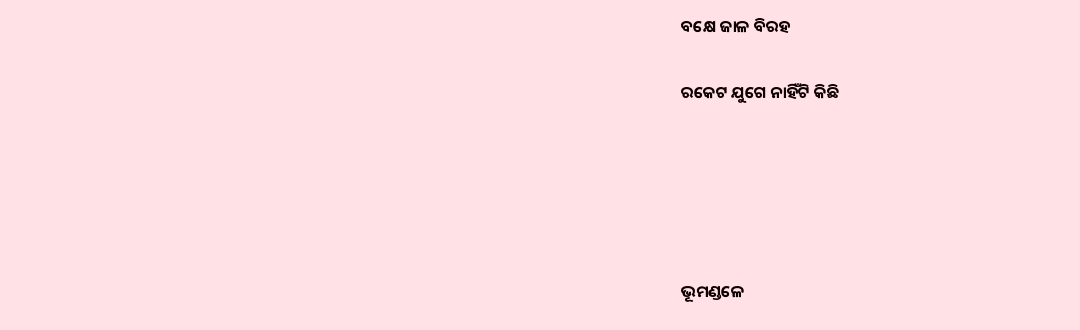ବକ୍ଷେ ଜାଳ ବିରହ

ରକେଟ ଯୁଗେ ନାହିଁଟି କିଛି





ଭୂମଣ୍ଡଳେ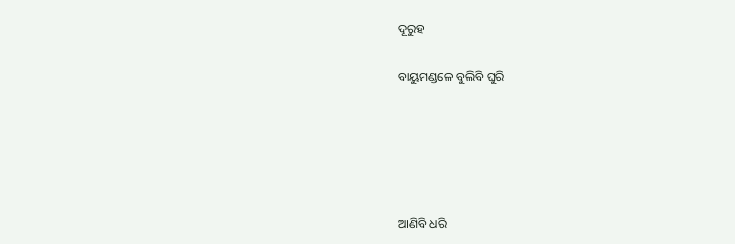ଦୂରୁହ

ବାୟୁମଣ୍ଡଳେ ବୁଲିବି ଘୁରି





ଆଣିବି ଧରି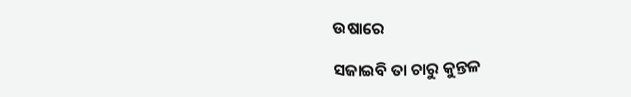ଉଷାରେ

ସଜାଇବି ତା ଚାରୁ କୁନ୍ତଳ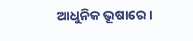ଆଧୁନିକ ଭୂଷାରେ ।